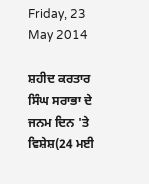Friday, 23 May 2014

ਸ਼ਹੀਦ ਕਰਤਾਰ ਸਿੰਘ ਸਰਾਭਾ ਦੇ ਜਨਮ ਦਿਨ 'ਤੇ ਵਿਸ਼ੇਸ਼(24 ਮਈ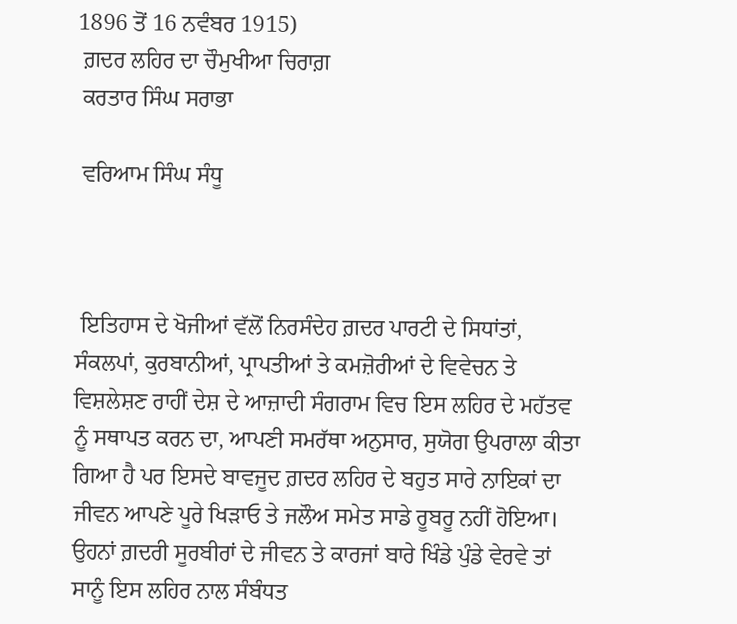1896 ਤੋਂ 16 ਨਵੰਬਰ 1915)
 ਗ਼ਦਰ ਲਹਿਰ ਦਾ ਚੌਮੁਖੀਆ ਚਿਰਾਗ਼
 ਕਰਤਾਰ ਸਿੰਘ ਸਰਾਭਾ

 ਵਰਿਆਮ ਸਿੰਘ ਸੰਧੂ



 ਇਤਿਹਾਸ ਦੇ ਖੋਜੀਆਂ ਵੱਲੋਂ ਨਿਰਸੰਦੇਹ ਗ਼ਦਰ ਪਾਰਟੀ ਦੇ ਸਿਧਾਂਤਾਂ, ਸੰਕਲਪਾਂ, ਕੁਰਬਾਨੀਆਂ, ਪ੍ਰਾਪਤੀਆਂ ਤੇ ਕਮਜ਼ੋਰੀਆਂ ਦੇ ਵਿਵੇਚਨ ਤੇ ਵਿਸ਼ਲੇਸ਼ਣ ਰਾਹੀਂ ਦੇਸ਼ ਦੇ ਆਜ਼ਾਦੀ ਸੰਗਰਾਮ ਵਿਚ ਇਸ ਲਹਿਰ ਦੇ ਮਹੱਤਵ ਨੂੰ ਸਥਾਪਤ ਕਰਨ ਦਾ, ਆਪਣੀ ਸਮਰੱਥਾ ਅਨੁਸਾਰ, ਸੁਯੋਗ ਉਪਰਾਲਾ ਕੀਤਾ ਗਿਆ ਹੈ ਪਰ ਇਸਦੇ ਬਾਵਜੂਦ ਗ਼ਦਰ ਲਹਿਰ ਦੇ ਬਹੁਤ ਸਾਰੇ ਨਾਇਕਾਂ ਦਾ ਜੀਵਨ ਆਪਣੇ ਪੂਰੇ ਖਿੜਾਓ ਤੇ ਜਲੌਅ ਸਮੇਤ ਸਾਡੇ ਰੂਬਰੂ ਨਹੀਂ ਹੋਇਆ। ਉਹਨਾਂ ਗ਼ਦਰੀ ਸੂਰਬੀਰਾਂ ਦੇ ਜੀਵਨ ਤੇ ਕਾਰਜਾਂ ਬਾਰੇ ਖਿੰਡੇ ਪੁੰਡੇ ਵੇਰਵੇ ਤਾਂ ਸਾਨੂੰ ਇਸ ਲਹਿਰ ਨਾਲ ਸੰਬੰਧਤ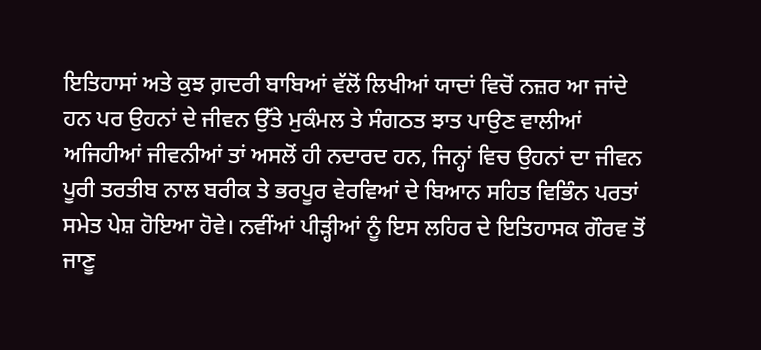ਇਤਿਹਾਸਾਂ ਅਤੇ ਕੁਝ ਗ਼ਦਰੀ ਬਾਬਿਆਂ ਵੱਲੋਂ ਲਿਖੀਆਂ ਯਾਦਾਂ ਵਿਚੋਂ ਨਜ਼ਰ ਆ ਜਾਂਦੇ ਹਨ ਪਰ ਉਹਨਾਂ ਦੇ ਜੀਵਨ ਉੱਤੇ ਮੁਕੰਮਲ ਤੇ ਸੰਗਠਤ ਝਾਤ ਪਾਉਣ ਵਾਲੀਆਂ ਅਜਿਹੀਆਂ ਜੀਵਨੀਆਂ ਤਾਂ ਅਸਲੋਂ ਹੀ ਨਦਾਰਦ ਹਨ, ਜਿਨ੍ਹਾਂ ਵਿਚ ਉਹਨਾਂ ਦਾ ਜੀਵਨ ਪੂਰੀ ਤਰਤੀਬ ਨਾਲ ਬਰੀਕ ਤੇ ਭਰਪੂਰ ਵੇਰਵਿਆਂ ਦੇ ਬਿਆਨ ਸਹਿਤ ਵਿਭਿੰਨ ਪਰਤਾਂ ਸਮੇਤ ਪੇਸ਼ ਹੋਇਆ ਹੋਵੇ। ਨਵੀਂਆਂ ਪੀੜ੍ਹੀਆਂ ਨੂੰ ਇਸ ਲਹਿਰ ਦੇ ਇਤਿਹਾਸਕ ਗੌਰਵ ਤੋਂ ਜਾਣੂ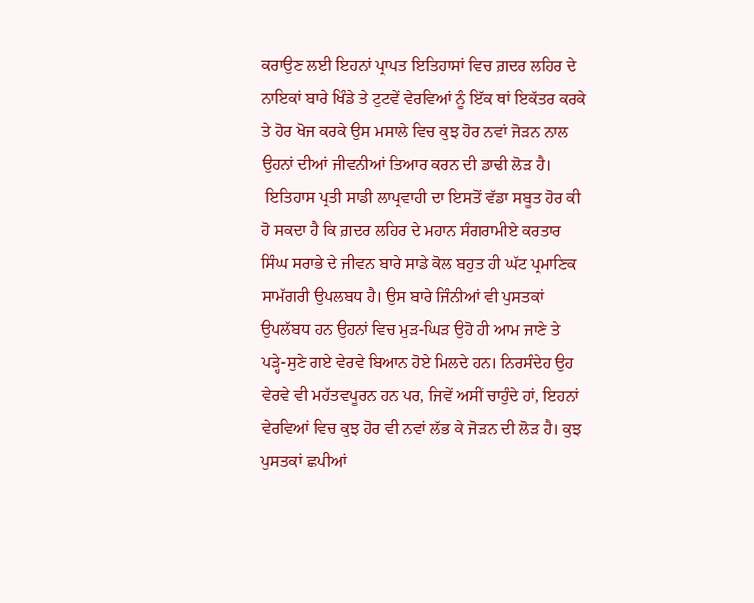ਕਰਾਉਣ ਲਈ ਇਹਨਾਂ ਪ੍ਰਾਪਤ ਇਤਿਹਾਸਾਂ ਵਿਚ ਗ਼ਦਰ ਲਹਿਰ ਦੇ ਨਾਇਕਾਂ ਬਾਰੇ ਖਿੰਡੇ ਤੇ ਟੁਟਵੇਂ ਵੇਰਵਿਆਂ ਨੂੰ ਇੱਕ ਥਾਂ ਇਕੱਤਰ ਕਰਕੇ ਤੇ ਹੋਰ ਖੋਜ ਕਰਕੇ ਉਸ ਮਸਾਲੇ ਵਿਚ ਕੁਝ ਹੋਰ ਨਵਾਂ ਜੋੜਨ ਨਾਲ ਉਹਨਾਂ ਦੀਆਂ ਜੀਵਨੀਆਂ ਤਿਆਰ ਕਰਨ ਦੀ ਡਾਢੀ ਲੋੜ ਹੈ।
 ਇਤਿਹਾਸ ਪ੍ਰਤੀ ਸਾਡੀ ਲਾਪ੍ਰਵਾਹੀ ਦਾ ਇਸਤੋਂ ਵੱਡਾ ਸਬੂਤ ਹੋਰ ਕੀ ਹੋ ਸਕਦਾ ਹੈ ਕਿ ਗ਼ਦਰ ਲਹਿਰ ਦੇ ਮਹਾਨ ਸੰਗਰਾਮੀਏ ਕਰਤਾਰ ਸਿੰਘ ਸਰਾਭੇ ਦੇ ਜੀਵਨ ਬਾਰੇ ਸਾਡੇ ਕੋਲ ਬਹੁਤ ਹੀ ਘੱਟ ਪ੍ਰਮਾਣਿਕ ਸਾਮੱਗਰੀ ਉਪਲਬਧ ਹੈ। ਉਸ ਬਾਰੇ ਜਿੰਨੀਆਂ ਵੀ ਪੁਸਤਕਾਂ ਉਪਲੱਬਧ ਹਨ ਉਹਨਾਂ ਵਿਚ ਮੁੜ-ਘਿੜ ਉਹੋ ਹੀ ਆਮ ਜਾਣੇ ਤੇ ਪੜ੍ਹੇ-ਸੁਣੇ ਗਏ ਵੇਰਵੇ ਬਿਆਨ ਹੋਏ ਮਿਲਦੇ ਹਨ। ਨਿਰਸੰਦੇਹ ਉਹ ਵੇਰਵੇ ਵੀ ਮਹੱਤਵਪੂਰਨ ਹਨ ਪਰ, ਜਿਵੇਂ ਅਸੀਂ ਚਾਹੁੰਦੇ ਹਾਂ, ਇਹਨਾਂ ਵੇਰਵਿਆਂ ਵਿਚ ਕੁਝ ਹੋਰ ਵੀ ਨਵਾਂ ਲੱਭ ਕੇ ਜੋੜਨ ਦੀ ਲੋੜ ਹੈ। ਕੁਝ ਪੁਸਤਕਾਂ ਛਪੀਆਂ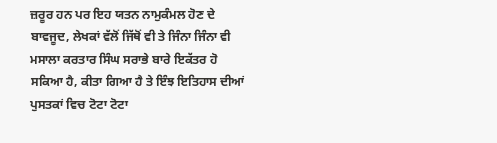ਜ਼ਰੂਰ ਹਨ ਪਰ ਇਹ ਯਤਨ ਨਾਮੁਕੰਮਲ ਹੋਣ ਦੇ ਬਾਵਜੂਦ, ਲੇਖਕਾਂ ਵੱਲੋਂ ਜਿੱਥੋਂ ਵੀ ਤੇ ਜਿੰਨਾ ਜਿੰਨਾ ਵੀ ਮਸਾਲਾ ਕਰਤਾਰ ਸਿੰਘ ਸਰਾਭੇ ਬਾਰੇ ਇਕੱਤਰ ਹੋ ਸਕਿਆ ਹੈ, ਕੀਤਾ ਗਿਆ ਹੈ ਤੇ ਇੰਝ ਇਤਿਹਾਸ ਦੀਆਂ ਪੁਸਤਕਾਂ ਵਿਚ ਟੋਟਾ ਟੋਟਾ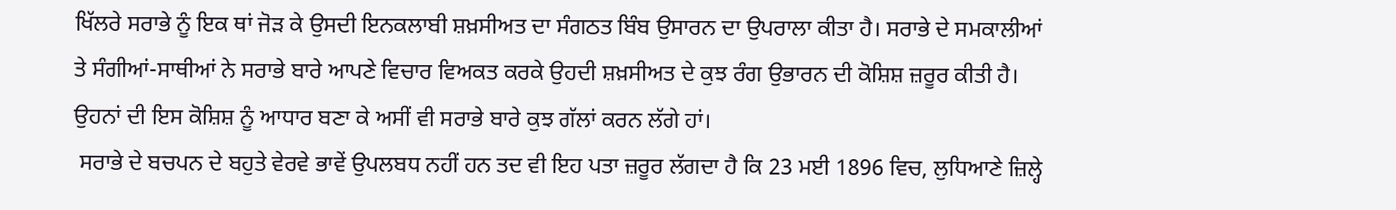ਖਿੱਲਰੇ ਸਰਾਭੇ ਨੂੰ ਇਕ ਥਾਂ ਜੋੜ ਕੇ ਉਸਦੀ ਇਨਕਲਾਬੀ ਸ਼ਖ਼ਸੀਅਤ ਦਾ ਸੰਗਠਤ ਬਿੰਬ ਉਸਾਰਨ ਦਾ ਉਪਰਾਲਾ ਕੀਤਾ ਹੈ। ਸਰਾਭੇ ਦੇ ਸਮਕਾਲੀਆਂ ਤੇ ਸੰਗੀਆਂ-ਸਾਥੀਆਂ ਨੇ ਸਰਾਭੇ ਬਾਰੇ ਆਪਣੇ ਵਿਚਾਰ ਵਿਅਕਤ ਕਰਕੇ ਉਹਦੀ ਸ਼ਖ਼ਸੀਅਤ ਦੇ ਕੁਝ ਰੰਗ ਉਭਾਰਨ ਦੀ ਕੋਸ਼ਿਸ਼ ਜ਼ਰੂਰ ਕੀਤੀ ਹੈ। ਉਹਨਾਂ ਦੀ ਇਸ ਕੋਸ਼ਿਸ਼ ਨੂੰ ਆਧਾਰ ਬਣਾ ਕੇ ਅਸੀਂ ਵੀ ਸਰਾਭੇ ਬਾਰੇ ਕੁਝ ਗੱਲਾਂ ਕਰਨ ਲੱਗੇ ਹਾਂ।
 ਸਰਾਭੇ ਦੇ ਬਚਪਨ ਦੇ ਬਹੁਤੇ ਵੇਰਵੇ ਭਾਵੇਂ ਉਪਲਬਧ ਨਹੀਂ ਹਨ ਤਦ ਵੀ ਇਹ ਪਤਾ ਜ਼ਰੂਰ ਲੱਗਦਾ ਹੈ ਕਿ 23 ਮਈ 1896 ਵਿਚ, ਲੁਧਿਆਣੇ ਜ਼ਿਲ੍ਹੇ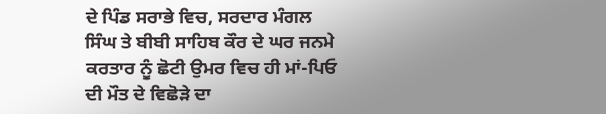ਦੇ ਪਿੰਡ ਸਰਾਭੇ ਵਿਚ, ਸਰਦਾਰ ਮੰਗਲ ਸਿੰਘ ਤੇ ਬੀਬੀ ਸਾਹਿਬ ਕੌਰ ਦੇ ਘਰ ਜਨਮੇ ਕਰਤਾਰ ਨੂੰ ਛੋਟੀ ਉਮਰ ਵਿਚ ਹੀ ਮਾਂ-ਪਿਓ ਦੀ ਮੌਤ ਦੇ ਵਿਛੋੜੇ ਦਾ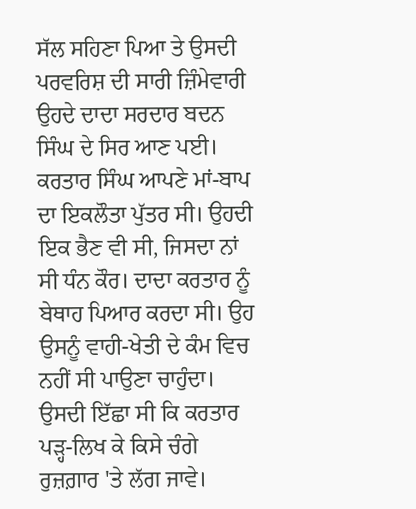ਸੱਲ ਸਹਿਣਾ ਪਿਆ ਤੇ ਉਸਦੀ ਪਰਵਰਿਸ਼ ਦੀ ਸਾਰੀ ਜ਼ਿੰਮੇਵਾਰੀ ਉਹਦੇ ਦਾਦਾ ਸਰਦਾਰ ਬਦਨ ਸਿੰਘ ਦੇ ਸਿਰ ਆਣ ਪਈ। ਕਰਤਾਰ ਸਿੰਘ ਆਪਣੇ ਮਾਂ-ਬਾਪ ਦਾ ਇਕਲੌਤਾ ਪੁੱਤਰ ਸੀ। ਉਹਦੀ ਇਕ ਭੈਣ ਵੀ ਸੀ, ਜਿਸਦਾ ਨਾਂ ਸੀ ਧੰਨ ਕੌਰ। ਦਾਦਾ ਕਰਤਾਰ ਨੂੰ ਬੇਥਾਹ ਪਿਆਰ ਕਰਦਾ ਸੀ। ਉਹ ਉਸਨੂੰ ਵਾਹੀ-ਖੇਤੀ ਦੇ ਕੰਮ ਵਿਚ ਨਹੀਂ ਸੀ ਪਾਉਣਾ ਚਾਹੁੰਦਾ। ਉਸਦੀ ਇੱਛਾ ਸੀ ਕਿ ਕਰਤਾਰ ਪੜ੍ਹ-ਲਿਖ ਕੇ ਕਿਸੇ ਚੰਗੇ ਰੁਜ਼ਗ਼ਾਰ 'ਤੇ ਲੱਗ ਜਾਵੇ।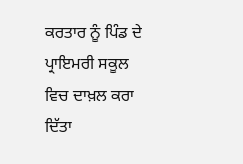ਕਰਤਾਰ ਨੂੰ ਪਿੰਡ ਦੇ ਪ੍ਰਾਇਮਰੀ ਸਕੂਲ ਵਿਚ ਦਾਖ਼ਲ ਕਰਾ ਦਿੱਤਾ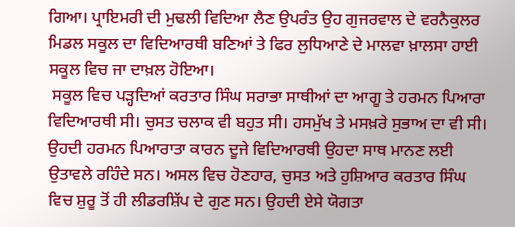ਗਿਆ। ਪ੍ਰਾਇਮਰੀ ਦੀ ਮੁਢਲੀ ਵਿਦਿਆ ਲੈਣ ਉਪਰੰਤ ਉਹ ਗੁਜਰਵਾਲ ਦੇ ਵਰਨੈਕੁਲਰ ਮਿਡਲ ਸਕੂਲ ਦਾ ਵਿਦਿਆਰਥੀ ਬਣਿਆਂ ਤੇ ਫਿਰ ਲੁਧਿਆਣੇ ਦੇ ਮਾਲਵਾ ਖ਼ਾਲਸਾ ਹਾਈ ਸਕੂਲ ਵਿਚ ਜਾ ਦਾਖ਼ਲ ਹੋਇਆ।
 ਸਕੂਲ ਵਿਚ ਪੜ੍ਹਦਿਆਂ ਕਰਤਾਰ ਸਿੰਘ ਸਰਾਭਾ ਸਾਥੀਆਂ ਦਾ ਆਗੂ ਤੇ ਹਰਮਨ ਪਿਆਰਾ ਵਿਦਿਆਰਥੀ ਸੀ। ਚੁਸਤ ਚਲਾਕ ਵੀ ਬਹੁਤ ਸੀ। ਹਸਮੁੱਖ ਤੇ ਮਸਖ਼ਰੇ ਸੁਭਾਅ ਦਾ ਵੀ ਸੀ। ਉਹਦੀ ਹਰਮਨ ਪਿਆਰਾਤਾ ਕਾਰਨ ਦੂਜੇ ਵਿਦਿਆਰਥੀ ਉਹਦਾ ਸਾਥ ਮਾਨਣ ਲਈ ਉਤਾਵਲੇ ਰਹਿੰਦੇ ਸਨ। ਅਸਲ ਵਿਚ ਹੋਣਹਾਰ, ਚੁਸਤ ਅਤੇ ਹੁਸ਼ਿਆਰ ਕਰਤਾਰ ਸਿੰਘ ਵਿਚ ਸ਼ੁਰੂ ਤੋਂ ਹੀ ਲੀਡਰਸ਼ਿੱਪ ਦੇ ਗੁਣ ਸਨ। ਉਹਦੀ ਏਸੇ ਯੋਗਤਾ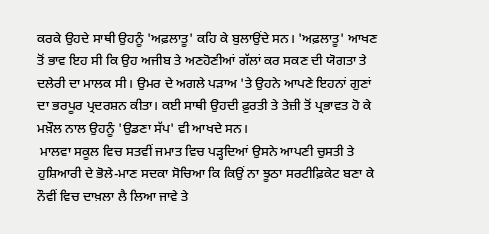ਕਰਕੇ ਉਹਦੇ ਸਾਥੀ ਉਹਨੂੰ 'ਅਫ਼ਲਾਤੂ' ਕਹਿ ਕੇ ਬੁਲਾਉਂਦੇ ਸਨ। 'ਅਫ਼ਲਾਤੂ' ਆਖਣ ਤੋਂ ਭਾਵ ਇਹ ਸੀ ਕਿ ਉਹ ਅਜੀਬ ਤੇ ਅਣਹੋਣੀਆਂ ਗੱਲਾਂ ਕਰ ਸਕਣ ਦੀ ਯੋਗਤਾ ਤੇ ਦਲੇਰੀ ਦਾ ਮਾਲਕ ਸੀ। ਉਮਰ ਦੇ ਅਗਲੇ ਪੜਾਅ 'ਤੇ ਉਹਨੇ ਆਪਣੇ ਇਹਨਾਂ ਗੁਣਾਂ ਦਾ ਭਰਪੂਰ ਪ੍ਰਦਰਸ਼ਨ ਕੀਤਾ। ਕਈ ਸਾਥੀ ਉਹਦੀ ਫ਼ੁਰਤੀ ਤੇ ਤੇਜ਼ੀ ਤੋਂ ਪ੍ਰਭਾਵਤ ਹੋ ਕੇ ਮਖ਼ੌਲ ਨਾਲ ਉਹਨੂੰ 'ਉਡਣਾ ਸੱਪ' ਵੀ ਆਖਦੇ ਸਨ।
 ਮਾਲਵਾ ਸਕੂਲ ਵਿਚ ਸਤਵੀਂ ਜਮਾਤ ਵਿਚ ਪੜ੍ਹਦਿਆਂ ਉਸਨੇ ਆਪਣੀ ਚੁਸਤੀ ਤੇ ਹੁਸ਼ਿਆਰੀ ਦੇ ਭੋਲੇ-ਮਾਣ ਸਦਕਾ ਸੋਚਿਆ ਕਿ ਕਿਉਂ ਨਾ ਝੂਠਾ ਸਰਟੀਫ਼ਿਕੇਟ ਬਣਾ ਕੇ ਨੌਵੀਂ ਵਿਚ ਦਾਖ਼ਲਾ ਲੈ ਲਿਆ ਜਾਵੇ ਤੇ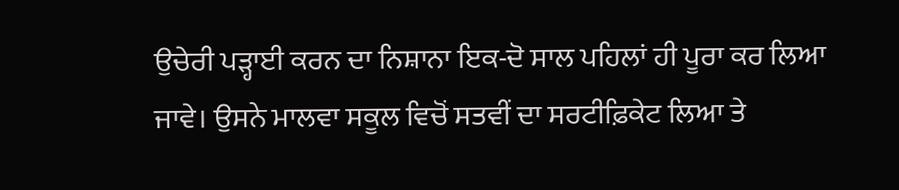ਉਚੇਰੀ ਪੜ੍ਹਾਈ ਕਰਨ ਦਾ ਨਿਸ਼ਾਨਾ ਇਕ-ਦੋ ਸਾਲ ਪਹਿਲਾਂ ਹੀ ਪੂਰਾ ਕਰ ਲਿਆ ਜਾਵੇ। ਉਸਨੇ ਮਾਲਵਾ ਸਕੂਲ ਵਿਚੋਂ ਸਤਵੀਂ ਦਾ ਸਰਟੀਫ਼ਿਕੇਟ ਲਿਆ ਤੇ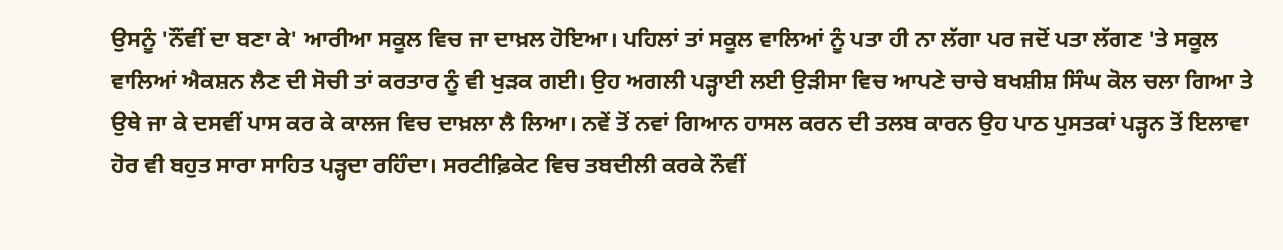ਉਸਨੂੰ 'ਨੌਂਵੀਂ ਦਾ ਬਣਾ ਕੇ' ਆਰੀਆ ਸਕੂਲ ਵਿਚ ਜਾ ਦਾਖ਼ਲ ਹੋਇਆ। ਪਹਿਲਾਂ ਤਾਂ ਸਕੂਲ ਵਾਲਿਆਂ ਨੂੰ ਪਤਾ ਹੀ ਨਾ ਲੱਗਾ ਪਰ ਜਦੋਂ ਪਤਾ ਲੱਗਣ 'ਤੇ ਸਕੂਲ ਵਾਲਿਆਂ ਐਕਸ਼ਨ ਲੈਣ ਦੀ ਸੋਚੀ ਤਾਂ ਕਰਤਾਰ ਨੂੰ ਵੀ ਖੁੜਕ ਗਈ। ਉਹ ਅਗਲੀ ਪੜ੍ਹਾਈ ਲਈ ਉੜੀਸਾ ਵਿਚ ਆਪਣੇ ਚਾਚੇ ਬਖਸ਼ੀਸ਼ ਸਿੰਘ ਕੋਲ ਚਲਾ ਗਿਆ ਤੇ ਉਥੇ ਜਾ ਕੇ ਦਸਵੀਂ ਪਾਸ ਕਰ ਕੇ ਕਾਲਜ ਵਿਚ ਦਾਖ਼ਲਾ ਲੈ ਲਿਆ। ਨਵੇਂ ਤੋਂ ਨਵਾਂ ਗਿਆਨ ਹਾਸਲ ਕਰਨ ਦੀ ਤਲਬ ਕਾਰਨ ਉਹ ਪਾਠ ਪੁਸਤਕਾਂ ਪੜ੍ਹਨ ਤੋਂ ਇਲਾਵਾ ਹੋਰ ਵੀ ਬਹੁਤ ਸਾਰਾ ਸਾਹਿਤ ਪੜ੍ਹਦਾ ਰਹਿੰਦਾ। ਸਰਟੀਫ਼ਿਕੇਟ ਵਿਚ ਤਬਦੀਲੀ ਕਰਕੇ ਨੌਵੀਂ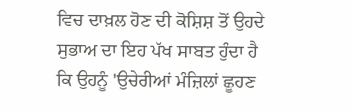ਵਿਚ ਦਾਖ਼ਲ ਹੋਣ ਦੀ ਕੋਸ਼ਿਸ਼ ਤੋਂ ਉਹਦੇ ਸੁਭਾਅ ਦਾ ਇਹ ਪੱਖ ਸਾਬਤ ਹੁੰਦਾ ਹੈ ਕਿ ਉਹਨੂੰ 'ਉਚੇਰੀਆਂ ਮੰਜ਼ਿਲਾਂ ਛੂਹਣ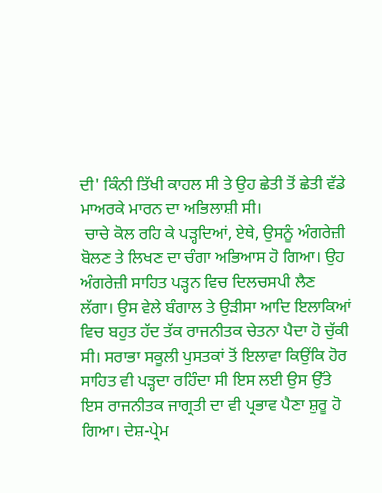ਦੀ' ਕਿੰਨੀ ਤਿੱਖੀ ਕਾਹਲ ਸੀ ਤੇ ਉਹ ਛੇਤੀ ਤੋਂ ਛੇਤੀ ਵੱਡੇ ਮਾਅਰਕੇ ਮਾਰਨ ਦਾ ਅਭਿਲਾਸ਼ੀ ਸੀ।
 ਚਾਚੇ ਕੋਲ ਰਹਿ ਕੇ ਪੜ੍ਹਦਿਆਂ, ਏਥੇ, ਉਸਨੂੰ ਅੰਗਰੇਜ਼ੀ ਬੋਲਣ ਤੇ ਲਿਖਣ ਦਾ ਚੰਗਾ ਅਭਿਆਸ ਹੋ ਗਿਆ। ਉਹ ਅੰਗਰੇਜ਼ੀ ਸਾਹਿਤ ਪੜ੍ਹਨ ਵਿਚ ਦਿਲਚਸਪੀ ਲੈਣ ਲੱਗਾ। ਉਸ ਵੇਲੇ ਬੰਗਾਲ ਤੇ ਉੜੀਸਾ ਆਦਿ ਇਲਾਕਿਆਂ ਵਿਚ ਬਹੁਤ ਹੱਦ ਤੱਕ ਰਾਜਨੀਤਕ ਚੇਤਨਾ ਪੈਦਾ ਹੋ ਚੁੱਕੀ ਸੀ। ਸਰਾਭਾ ਸਕੂਲੀ ਪੁਸਤਕਾਂ ਤੋਂ ਇਲਾਵਾ ਕਿਉਂਕਿ ਹੋਰ ਸਾਹਿਤ ਵੀ ਪੜ੍ਹਦਾ ਰਹਿੰਦਾ ਸੀ ਇਸ ਲਈ ਉਸ ਉੱਤੇ ਇਸ ਰਾਜਨੀਤਕ ਜਾਗ੍ਰਤੀ ਦਾ ਵੀ ਪ੍ਰਭਾਵ ਪੈਣਾ ਸ਼ੁਰੂ ਹੋ ਗਿਆ। ਦੇਸ਼-ਪ੍ਰੇਮ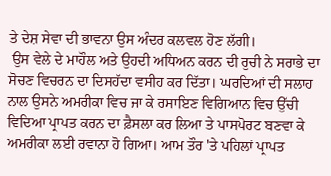ਤੇ ਦੇਸ਼ ਸੇਵਾ ਦੀ ਭਾਵਨਾ ਉਸ ਅੰਦਰ ਕਲਵਲ ਹੋਣ ਲੱਗੀ।
 ਉਸ ਵੇਲੇ ਦੇ ਮਾਹੌਲ ਅਤੇ ਉਹਦੀ ਅਧਿਅਨ ਕਰਨ ਦੀ ਰੁਚੀ ਨੇ ਸਰਾਭੇ ਦਾ ਸੋਚਣ ਵਿਚਰਨ ਦਾ ਦਿਸਹੱਦਾ ਵਸੀਹ ਕਰ ਦਿੱਤਾ। ਘਰਦਿਆਂ ਦੀ ਸਲਾਹ ਨਾਲ ਉਸਨੇ ਅਮਰੀਕਾ ਵਿਚ ਜਾ ਕੇ ਰਸਾਇਣ ਵਿਗਿਆਨ ਵਿਚ ਉੱਚੀ ਵਿਦਿਆ ਪ੍ਰਾਪਤ ਕਰਨ ਦਾ ਫ਼ੈਸਲਾ ਕਰ ਲਿਆ ਤੇ ਪਾਸਪੋਰਟ ਬਣਵਾ ਕੇ ਅਮਰੀਕਾ ਲਈ ਰਵਾਨਾ ਹੋ ਗਿਆ। ਆਮ ਤੌਰ 'ਤੇ ਪਹਿਲਾਂ ਪ੍ਰਾਪਤ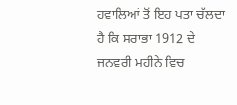ਹਵਾਲਿਆਂ ਤੋਂ ਇਹ ਪਤਾ ਚੱਲਦਾ ਹੈ ਕਿ ਸਰਾਭਾ 1912 ਦੇ ਜਨਵਰੀ ਮਹੀਨੇ ਵਿਚ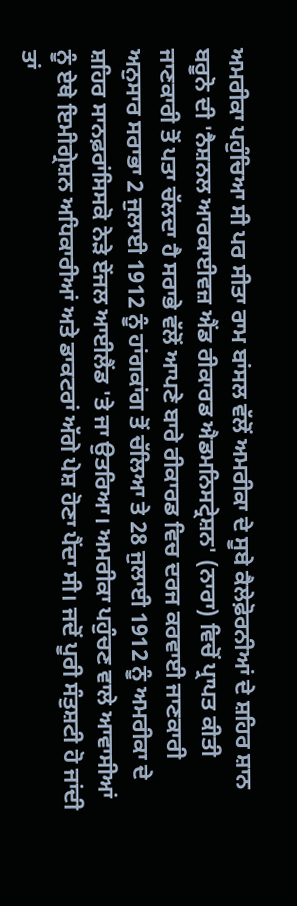ਅਮਰੀਕਾ ਪਹੁੰਚਿਆ ਸੀ ਪਰ ਸੀਤਾ ਰਾਮ ਬਾਂਸਲ ਵੱਲੋਂ ਅਮਰੀਕਾ ਦੇ ਸੂਬੇ ਕੈਲੇਫ਼ੋਰਨੀਆਂ ਦੇ ਸ਼ਹਿਰ ਸ਼ਾਨ ਬਰੂਨੋ ਦੀ 'ਨੈਸ਼ਨਲ ਆਰਕਾਈਵਜ਼ ਐਂਡ ਰੀਕਾਰਡ ਐਡਮਨਿਸਟ੍ਰੇਸ਼ਨ' (ਨਾਰਾ) ਵਿਚੋਂ ਪ੍ਰਾਪਤ ਕੀਤੀ ਜਾਣਕਾਰੀ ਤੋਂ ਪਤਾ ਚੱਲਦਾ ਹੈ ਸਰਾਭੇ ਵੱਲੋਂ ਆਪਣੇ ਬਾਰੇ ਰੀਕਾਰਡ ਵਿਚ ਦਰਜ ਕਰਵਾਈ ਜਾਣਕਾਰੀ ਅਨੁਸਾਰ ਸਰਾਭਾ 2 ਜੁਲਾਈ 1912 ਨੂੰ ਹਾਂਗਕਾਂਗ ਤੋਂ ਚੱਲਿਆ ਤੇ 28 ਜੁਲਾਈ 1912 ਨੂੰ ਅਮਰੀਕਾ ਦੇ ਸ਼ਹਿਰ ਸਾਨਫ਼ਰਾਂਸਿਸਕੋ ਨੇੜੇ ਏਂਜਲ ਆਈਲੈਂਡ 'ਤੇ ਜਾ ਉਤਰਿਆ। ਅਮਰੀਕਾ ਪਹੁੰਚਣ ਵਾਲੇ ਆਵਾਸੀਆਂ ਨੂੰ ਏਥੇ ਇਮੀਗ੍ਰੇਸ਼ਨ ਅਧਿਕਾਰੀਆਂ ਅਤੇ ਡਾਕਟਰਾਂ ਅੱਗੇ ਪੇਸ਼ ਹੋਣਾ ਪੈਂਦਾ ਸੀ। ਜਦੋਂ ਪੂਰੀ ਸੰਤੁਸ਼ਟੀ ਹੋ ਜਾਂਦੀ ਤਾਂ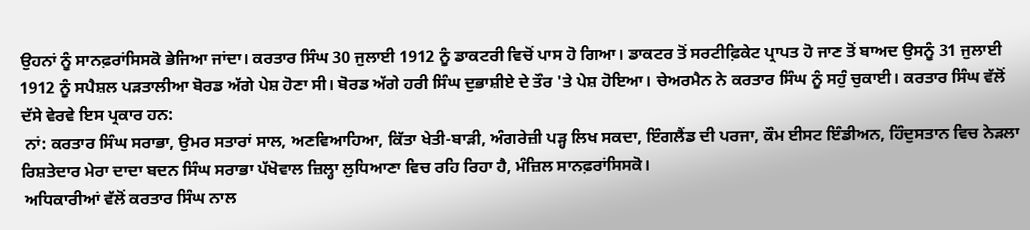ਉਹਨਾਂ ਨੂੰ ਸਾਨਫ਼ਰਾਂਸਿਸਕੋ ਭੇਜਿਆ ਜਾਂਦਾ। ਕਰਤਾਰ ਸਿੰਘ 30 ਜੁਲਾਈ 1912 ਨੂੰ ਡਾਕਟਰੀ ਵਿਚੋਂ ਪਾਸ ਹੋ ਗਿਆ। ਡਾਕਟਰ ਤੋਂ ਸਰਟੀਫ਼ਿਕੇਟ ਪ੍ਰਾਪਤ ਹੋ ਜਾਣ ਤੋਂ ਬਾਅਦ ਉਸਨੂੰ 31 ਜੁਲਾਈ 1912 ਨੂੰ ਸਪੈਸ਼ਲ ਪੜਤਾਲੀਆ ਬੋਰਡ ਅੱਗੇ ਪੇਸ਼ ਹੋਣਾ ਸੀ। ਬੋਰਡ ਅੱਗੇ ਹਰੀ ਸਿੰਘ ਦੁਭਾਸ਼ੀਏ ਦੇ ਤੌਰ 'ਤੇ ਪੇਸ਼ ਹੋਇਆ। ਚੇਅਰਮੈਨ ਨੇ ਕਰਤਾਰ ਸਿੰਘ ਨੂੰ ਸਹੁੰ ਚੁਕਾਈ। ਕਰਤਾਰ ਸਿੰਘ ਵੱਲੋਂ ਦੱਸੇ ਵੇਰਵੇ ਇਸ ਪ੍ਰਕਾਰ ਹਨ:
 ਨਾਂ: ਕਰਤਾਰ ਸਿੰਘ ਸਰਾਭਾ, ਉਮਰ ਸਤਾਰਾਂ ਸਾਲ, ਅਣਵਿਆਹਿਆ, ਕਿੱਤਾ ਖੇਤੀ-ਬਾੜੀ, ਅੰਗਰੇਜ਼ੀ ਪੜ੍ਹ ਲਿਖ ਸਕਦਾ, ਇੰਗਲੈਂਡ ਦੀ ਪਰਜਾ, ਕੌਮ ਈਸਟ ਇੰਡੀਅਨ, ਹਿੰਦੁਸਤਾਨ ਵਿਚ ਨੇੜਲਾ ਰਿਸ਼ਤੇਦਾਰ ਮੇਰਾ ਦਾਦਾ ਬਦਨ ਸਿੰਘ ਸਰਾਭਾ ਪੱਖੋਵਾਲ ਜ਼ਿਲ੍ਹਾ ਲੁਧਿਆਣਾ ਵਿਚ ਰਹਿ ਰਿਹਾ ਹੈ, ਮੰਜ਼ਿਲ ਸਾਨਫ਼ਰਾਂਸਿਸਕੋ।
 ਅਧਿਕਾਰੀਆਂ ਵੱਲੋਂ ਕਰਤਾਰ ਸਿੰਘ ਨਾਲ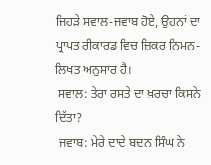ਜਿਹੜੇ ਸਵਾਲ-ਜਵਾਬ ਹੋਏ, ਉਹਨਾਂ ਦਾ ਪ੍ਰਾਪਤ ਰੀਕਾਰਡ ਵਿਚ ਜ਼ਿਕਰ ਨਿਮਨ-ਲਿਖਤ ਅਨੁਸਾਰ ਹੈ।
 ਸਵਾਲ: ਤੇਰਾ ਰਸਤੇ ਦਾ ਖ਼ਰਚਾ ਕਿਸਨੇ ਦਿੱਤਾ?
 ਜਵਾਬ: ਮੇਰੇ ਦਾਦੇ ਬਦਨ ਸਿੰਘ ਨੇ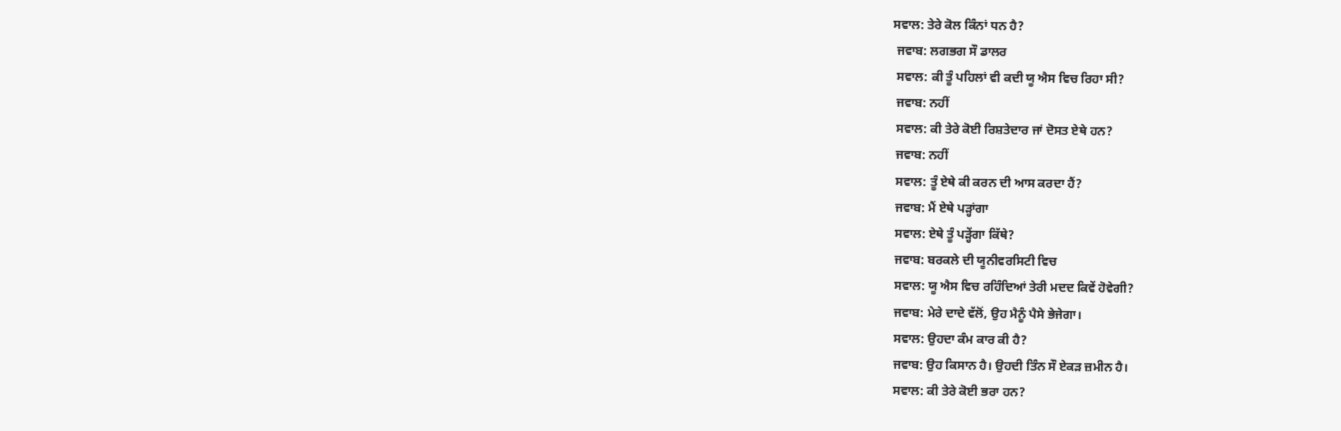ਸਵਾਲ: ਤੇਰੇ ਕੋਲ ਕਿੰਨਾਂ ਧਨ ਹੈ?
 ਜਵਾਬ: ਲਗਭਗ ਸੌ ਡਾਲਰ
 ਸਵਾਲ: ਕੀ ਤੂੰ ਪਹਿਲਾਂ ਵੀ ਕਦੀ ਯੂ ਐਸ ਵਿਚ ਰਿਹਾ ਸੀ?
 ਜਵਾਬ: ਨਹੀਂ
 ਸਵਾਲ: ਕੀ ਤੇਰੇ ਕੋਈ ਰਿਸ਼ਤੇਦਾਰ ਜਾਂ ਦੋਸਤ ਏਥੇ ਹਨ?
 ਜਵਾਬ: ਨਹੀਂ
 ਸਵਾਲ: ਤੂੰ ਏਥੇ ਕੀ ਕਰਨ ਦੀ ਆਸ ਕਰਦਾ ਹੈਂ?
 ਜਵਾਬ: ਮੈਂ ਏਥੇ ਪੜ੍ਹਾਂਗਾ
 ਸਵਾਲ: ਏਥੇ ਤੂੰ ਪੜ੍ਹੇਂਗਾ ਕਿੱਥੇ?
 ਜਵਾਬ: ਬਰਕਲੇ ਦੀ ਯੂਨੀਵਰਸਿਟੀ ਵਿਚ
 ਸਵਾਲ: ਯੂ ਐਸ ਵਿਚ ਰਹਿੰਦਿਆਂ ਤੇਰੀ ਮਦਦ ਕਿਵੇਂ ਹੋਵੇਗੀ?
 ਜਵਾਬ: ਮੇਰੇ ਦਾਦੇ ਵੱਲੋਂ, ਉਹ ਮੈਨੂੰ ਪੈਸੇ ਭੇਜੇਗਾ।
 ਸਵਾਲ: ਉਹਦਾ ਕੰਮ ਕਾਰ ਕੀ ਹੈ?
 ਜਵਾਬ: ਉਹ ਕਿਸਾਨ ਹੈ। ਉਹਦੀ ਤਿੰਨ ਸੌ ਏਕੜ ਜ਼ਮੀਨ ਹੈ।
 ਸਵਾਲ: ਕੀ ਤੇਰੇ ਕੋਈ ਭਰਾ ਹਨ?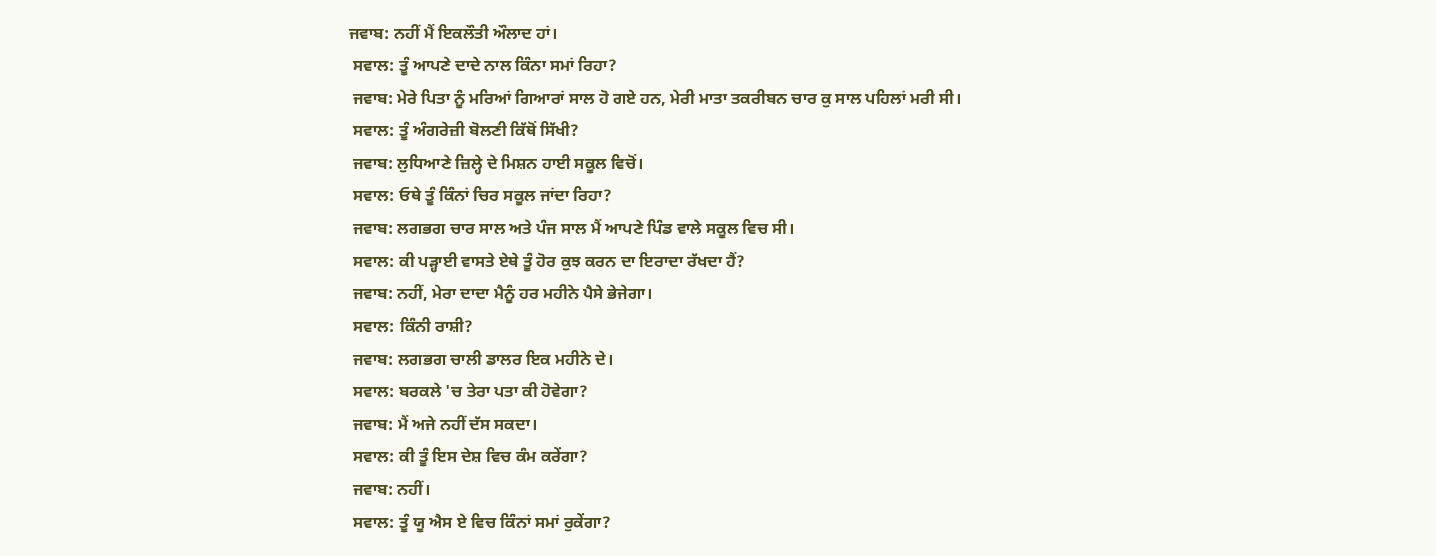ਜਵਾਬ: ਨਹੀਂ ਮੈਂ ਇਕਲੌਤੀ ਔਲਾਦ ਹਾਂ।
 ਸਵਾਲ: ਤੂੰ ਆਪਣੇ ਦਾਦੇ ਨਾਲ ਕਿੰਨਾ ਸਮਾਂ ਰਿਹਾ?
 ਜਵਾਬ: ਮੇਰੇ ਪਿਤਾ ਨੂੰ ਮਰਿਆਂ ਗਿਆਰਾਂ ਸਾਲ ਹੋ ਗਏ ਹਨ, ਮੇਰੀ ਮਾਤਾ ਤਕਰੀਬਨ ਚਾਰ ਕੁ ਸਾਲ ਪਹਿਲਾਂ ਮਰੀ ਸੀ।
 ਸਵਾਲ: ਤੂੰ ਅੰਗਰੇਜ਼ੀ ਬੋਲਣੀ ਕਿੱਥੋਂ ਸਿੱਖੀ?
 ਜਵਾਬ: ਲੁਧਿਆਣੇ ਜ਼ਿਲ੍ਹੇ ਦੇ ਮਿਸ਼ਨ ਹਾਈ ਸਕੂਲ ਵਿਚੋਂ।
 ਸਵਾਲ: ਓਥੇ ਤੂੰ ਕਿੰਨਾਂ ਚਿਰ ਸਕੂਲ ਜਾਂਦਾ ਰਿਹਾ?
 ਜਵਾਬ: ਲਗਭਗ ਚਾਰ ਸਾਲ ਅਤੇ ਪੰਜ ਸਾਲ ਮੈਂ ਆਪਣੇ ਪਿੰਡ ਵਾਲੇ ਸਕੂਲ ਵਿਚ ਸੀ।
 ਸਵਾਲ: ਕੀ ਪੜ੍ਹਾਈ ਵਾਸਤੇ ਏਥੇ ਤੂੰ ਹੋਰ ਕੁਝ ਕਰਨ ਦਾ ਇਰਾਦਾ ਰੱਖਦਾ ਹੈਂ?
 ਜਵਾਬ: ਨਹੀਂ, ਮੇਰਾ ਦਾਦਾ ਮੈਨੂੰ ਹਰ ਮਹੀਨੇ ਪੈਸੇ ਭੇਜੇਗਾ।
 ਸਵਾਲ: ਕਿੰਨੀ ਰਾਸ਼ੀ?
 ਜਵਾਬ: ਲਗਭਗ ਚਾਲੀ ਡਾਲਰ ਇਕ ਮਹੀਨੇ ਦੇ।
 ਸਵਾਲ: ਬਰਕਲੇ 'ਚ ਤੇਰਾ ਪਤਾ ਕੀ ਹੋਵੇਗਾ?
 ਜਵਾਬ: ਮੈਂ ਅਜੇ ਨਹੀਂ ਦੱਸ ਸਕਦਾ।
 ਸਵਾਲ: ਕੀ ਤੂੰ ਇਸ ਦੇਸ਼ ਵਿਚ ਕੰਮ ਕਰੇਂਗਾ?
 ਜਵਾਬ: ਨਹੀਂ।
 ਸਵਾਲ: ਤੂੰ ਯੂ ਐਸ ਏ ਵਿਚ ਕਿੰਨਾਂ ਸਮਾਂ ਰੁਕੇਂਗਾ?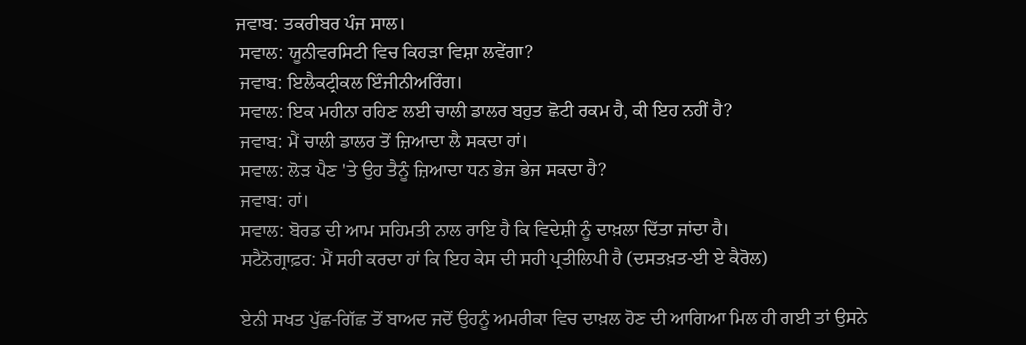ਜਵਾਬ: ਤਕਰੀਬਰ ਪੰਜ ਸਾਲ।
 ਸਵਾਲ: ਯੂਨੀਵਰਸਿਟੀ ਵਿਚ ਕਿਹੜਾ ਵਿਸ਼ਾ ਲਵੇਂਗਾ?
 ਜਵਾਬ: ਇਲੈਕਟ੍ਰੀਕਲ ਇੰਜੀਨੀਅਰਿੰਗ।
 ਸਵਾਲ: ਇਕ ਮਹੀਨਾ ਰਹਿਣ ਲਈ ਚਾਲੀ ਡਾਲਰ ਬਹੁਤ ਛੋਟੀ ਰਕਮ ਹੈ, ਕੀ ਇਹ ਨਹੀਂ ਹੈ?
 ਜਵਾਬ: ਮੈਂ ਚਾਲੀ ਡਾਲਰ ਤੋਂ ਜ਼ਿਆਦਾ ਲੈ ਸਕਦਾ ਹਾਂ।
 ਸਵਾਲ: ਲੋੜ ਪੈਣ 'ਤੇ ਉਹ ਤੈਨੂੰ ਜ਼ਿਆਦਾ ਧਨ ਭੇਜ ਭੇਜ ਸਕਦਾ ਹੈ?
 ਜਵਾਬ: ਹਾਂ।
 ਸਵਾਲ: ਬੋਰਡ ਦੀ ਆਮ ਸਹਿਮਤੀ ਨਾਲ ਰਾਇ ਹੈ ਕਿ ਵਿਦੇਸ਼ੀ ਨੂੰ ਦਾਖ਼ਲਾ ਦਿੱਤਾ ਜਾਂਦਾ ਹੈ।
 ਸਟੈਨੋਗ੍ਰਾਫ਼ਰ: ਮੈਂ ਸਹੀ ਕਰਦਾ ਹਾਂ ਕਿ ਇਹ ਕੇਸ ਦੀ ਸਹੀ ਪ੍ਰਤੀਲਿਪੀ ਹੈ (ਦਸਤਖ਼ਤ-ਈ ਏ ਕੈਰੋਲ)

 ਏਨੀ ਸਖਤ ਪੁੱਛ-ਗਿੱਛ ਤੋਂ ਬਾਅਦ ਜਦੋਂ ਉਹਨੂੰ ਅਮਰੀਕਾ ਵਿਚ ਦਾਖ਼ਲ ਹੋਣ ਦੀ ਆਗਿਆ ਮਿਲ ਹੀ ਗਈ ਤਾਂ ਉਸਨੇ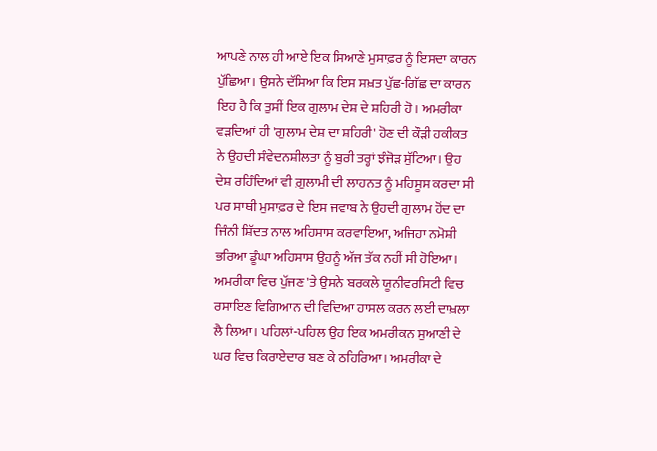ਆਪਣੇ ਨਾਲ ਹੀ ਆਏ ਇਕ ਸਿਆਣੇ ਮੁਸਾਫ਼ਰ ਨੂੰ ਇਸਦਾ ਕਾਰਨ ਪੁੱਛਿਆ। ਉਸਨੇ ਦੱਸਿਆ ਕਿ ਇਸ ਸਖ਼ਤ ਪੁੱਛ-ਗਿੱਛ ਦਾ ਕਾਰਨ ਇਹ ਹੈ ਕਿ ਤੁਸੀਂ ਇਕ ਗੁਲਾਮ ਦੇਸ਼ ਦੇ ਸ਼ਹਿਰੀ ਹੋ। ਅਮਰੀਕਾ ਵੜਦਿਆਂ ਹੀ 'ਗੁਲਾਮ ਦੇਸ਼ ਦਾ ਸ਼ਹਿਰੀ' ਹੋਣ ਦੀ ਕੌੜੀ ਹਕੀਕਤ ਨੇ ਉਹਦੀ ਸੰਵੇਦਨਸ਼ੀਲਤਾ ਨੂੰ ਬੁਰੀ ਤਰ੍ਹਾਂ ਝੰਜੋੜ ਸੁੱਟਿਆ। ਉਹ ਦੇਸ਼ ਰਹਿੰਦਿਆਂ ਵੀ ਗ਼ੁਲਾਮੀ ਦੀ ਲਾਹਨਤ ਨੂੰ ਮਹਿਸੂਸ ਕਰਦਾ ਸੀ ਪਰ ਸਾਥੀ ਮੁਸਾਫ਼ਰ ਦੇ ਇਸ ਜਵਾਬ ਨੇ ਉਹਦੀ ਗੁਲਾਮ ਹੋਂਦ ਦਾ ਜਿੰਨੀ ਸ਼ਿੱਦਤ ਨਾਲ ਅਹਿਸਾਸ ਕਰਵਾਇਆ, ਅਜਿਹਾ ਨਮੋਸ਼ੀ ਭਰਿਆ ਡੂੰਘਾ ਅਹਿਸਾਸ ਉਹਨੂੰ ਅੱਜ ਤੱਕ ਨਹੀਂ ਸੀ ਹੋਇਆ।
ਅਮਰੀਕਾ ਵਿਚ ਪੁੱਜਣ 'ਤੇ ਉਸਨੇ ਬਰਕਲੇ ਯੂਨੀਵਰਸਿਟੀ ਵਿਚ ਰਸਾਇਣ ਵਿਗਿਆਨ ਦੀ ਵਿਦਿਆ ਹਾਸਲ ਕਰਨ ਲਈ ਦਾਖ਼ਲਾ ਲੈ ਲਿਆ। ਪਹਿਲਾਂ-ਪਹਿਲ ਉਹ ਇਕ ਅਮਰੀਕਨ ਸੁਆਣੀ ਦੇ ਘਰ ਵਿਚ ਕਿਰਾਏਦਾਰ ਬਣ ਕੇ ਠਹਿਰਿਆ। ਅਮਰੀਕਾ ਦੇ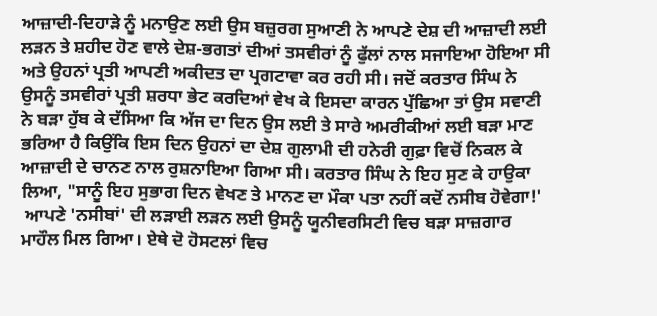ਆਜ਼ਾਦੀ-ਦਿਹਾੜੇ ਨੂੰ ਮਨਾਉਣ ਲਈ ਉਸ ਬਜ਼ੁਰਗ ਸੁਆਣੀ ਨੇ ਆਪਣੇ ਦੇਸ਼ ਦੀ ਆਜ਼ਾਦੀ ਲਈ ਲੜਨ ਤੇ ਸ਼ਹੀਦ ਹੋਣ ਵਾਲੇ ਦੇਸ਼-ਭਗਤਾਂ ਦੀਆਂ ਤਸਵੀਰਾਂ ਨੂੰ ਫੁੱਲਾਂ ਨਾਲ ਸਜਾਇਆ ਹੋਇਆ ਸੀ ਅਤੇ ਉਹਨਾਂ ਪ੍ਰਤੀ ਆਪਣੀ ਅਕੀਦਤ ਦਾ ਪ੍ਰਗਟਾਵਾ ਕਰ ਰਹੀ ਸੀ। ਜਦੋਂ ਕਰਤਾਰ ਸਿੰਘ ਨੇ ਉਸਨੂੰ ਤਸਵੀਰਾਂ ਪ੍ਰਤੀ ਸ਼ਰਧਾ ਭੇਟ ਕਰਦਿਆਂ ਵੇਖ ਕੇ ਇਸਦਾ ਕਾਰਨ ਪੁੱਛਿਆ ਤਾਂ ਉਸ ਸਵਾਣੀ ਨੇ ਬੜਾ ਹੁੱਬ ਕੇ ਦੱਸਿਆ ਕਿ ਅੱਜ ਦਾ ਦਿਨ ਉਸ ਲਈ ਤੇ ਸਾਰੇ ਅਮਰੀਕੀਆਂ ਲਈ ਬੜਾ ਮਾਣ ਭਰਿਆ ਹੈ ਕਿਉਂਕਿ ਇਸ ਦਿਨ ਉਹਨਾਂ ਦਾ ਦੇਸ਼ ਗੁਲਾਮੀ ਦੀ ਹਨੇਰੀ ਗੁਫ਼ਾ ਵਿਚੋਂ ਨਿਕਲ ਕੇ ਆਜ਼ਾਦੀ ਦੇ ਚਾਨਣ ਨਾਲ ਰੁਸ਼ਨਾਇਆ ਗਿਆ ਸੀ। ਕਰਤਾਰ ਸਿੰਘ ਨੇ ਇਹ ਸੁਣ ਕੇ ਹਾਉਕਾ ਲਿਆ, "ਸਾਨੂੰ ਇਹ ਸੁਭਾਗ ਦਿਨ ਵੇਖਣ ਤੇ ਮਾਨਣ ਦਾ ਮੌਕਾ ਪਤਾ ਨਹੀਂ ਕਦੋਂ ਨਸੀਬ ਹੋਵੇਗਾ!'
 ਆਪਣੇ 'ਨਸੀਬਾਂ' ਦੀ ਲੜਾਈ ਲੜਨ ਲਈ ਉਸਨੂੰ ਯੂਨੀਵਰਸਿਟੀ ਵਿਚ ਬੜਾ ਸਾਜ਼ਗਾਰ ਮਾਹੌਲ ਮਿਲ ਗਿਆ। ਏਥੇ ਦੋ ਹੋਸਟਲਾਂ ਵਿਚ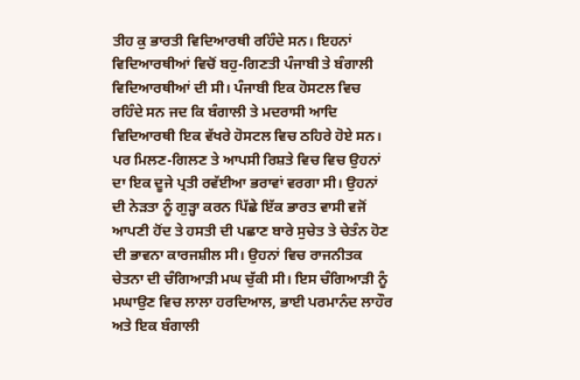ਤੀਹ ਕੁ ਭਾਰਤੀ ਵਿਦਿਆਰਥੀ ਰਹਿੰਦੇ ਸਨ। ਇਹਨਾਂ ਵਿਦਿਆਰਥੀਆਂ ਵਿਚੋਂ ਬਹੁ-ਗਿਣਤੀ ਪੰਜਾਬੀ ਤੇ ਬੰਗਾਲੀ ਵਿਦਿਆਰਥੀਆਂ ਦੀ ਸੀ। ਪੰਜਾਬੀ ਇਕ ਹੋਸਟਲ ਵਿਚ ਰਹਿੰਦੇ ਸਨ ਜਦ ਕਿ ਬੰਗਾਲੀ ਤੇ ਮਦਰਾਸੀ ਆਦਿ ਵਿਦਿਆਰਥੀ ਇਕ ਵੱਖਰੇ ਹੋਸਟਲ ਵਿਚ ਠਹਿਰੇ ਹੋਏ ਸਨ। ਪਰ ਮਿਲਣ-ਗਿਲਣ ਤੇ ਆਪਸੀ ਰਿਸ਼ਤੇ ਵਿਚ ਵਿਚ ਉਹਨਾਂ ਦਾ ਇਕ ਦੂਜੇ ਪ੍ਰਤੀ ਰਵੱਈਆ ਭਰਾਵਾਂ ਵਰਗਾ ਸੀ। ਉਹਨਾਂ ਦੀ ਨੇੜਤਾ ਨੂੰ ਗੁੜ੍ਹਾ ਕਰਨ ਪਿੱਛੇ ਇੱਕ ਭਾਰਤ ਵਾਸੀ ਵਜੋਂ ਆਪਣੀ ਹੋਂਦ ਤੇ ਹਸਤੀ ਦੀ ਪਛਾਣ ਬਾਰੇ ਸੁਚੇਤ ਤੇ ਚੇਤੰਨ ਹੋਣ ਦੀ ਭਾਵਨਾ ਕਾਰਜਸ਼ੀਲ ਸੀ। ਉਹਨਾਂ ਵਿਚ ਰਾਜਨੀਤਕ ਚੇਤਨਾ ਦੀ ਚੰਗਿਆੜੀ ਮਘ ਚੁੱਕੀ ਸੀ। ਇਸ ਚੰਗਿਆੜੀ ਨੂੰ ਮਘਾਉਣ ਵਿਚ ਲਾਲਾ ਹਰਦਿਆਲ, ਭਾਈ ਪਰਮਾਨੰਦ ਲਾਹੌਰ ਅਤੇ ਇਕ ਬੰਗਾਲੀ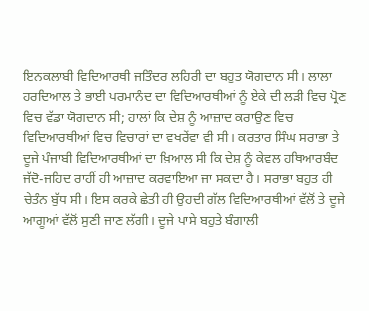ਇਨਕਲਾਬੀ ਵਿਦਿਆਰਥੀ ਜਤਿੰਦਰ ਲਹਿਰੀ ਦਾ ਬਹੁਤ ਯੋਗਦਾਨ ਸੀ। ਲਾਲਾ ਹਰਦਿਆਲ ਤੇ ਭਾਈ ਪਰਮਾਨੰਦ ਦਾ ਵਿਦਿਆਰਥੀਆਂ ਨੂੰ ਏਕੇ ਦੀ ਲੜੀ ਵਿਚ ਪ੍ਰੋਣ ਵਿਚ ਵੱਡਾ ਯੋਗਦਾਨ ਸੀ; ਹਾਲਾਂ ਕਿ ਦੇਸ਼ ਨੂੰ ਆਜ਼ਾਦ ਕਰਾਉਣ ਵਿਚ ਵਿਦਿਆਰਥੀਆਂ ਵਿਚ ਵਿਚਾਰਾਂ ਦਾ ਵਖਰੇਂਵਾ ਵੀ ਸੀ। ਕਰਤਾਰ ਸਿੰਘ ਸਰਾਭਾ ਤੇ ਦੂਜੇ ਪੰਜਾਬੀ ਵਿਦਿਆਰਥੀਆਂ ਦਾ ਖ਼ਿਆਲ ਸੀ ਕਿ ਦੇਸ਼ ਨੂੰ ਕੇਵਲ ਹਥਿਆਰਬੰਦ ਜੱਦੋ-ਜਹਿਦ ਰਾਹੀਂ ਹੀ ਆਜ਼ਾਦ ਕਰਵਾਇਆ ਜਾ ਸਕਦਾ ਹੈ। ਸਰਾਭਾ ਬਹੁਤ ਹੀ ਚੇਤੰਨ ਬੁੱਧ ਸੀ। ਇਸ ਕਰਕੇ ਛੇਤੀ ਹੀ ਉਹਦੀ ਗੱਲ ਵਿਦਿਆਰਥੀਆਂ ਵੱਲੋਂ ਤੇ ਦੂਜੇ ਆਗੂਆਂ ਵੱਲੋਂ ਸੁਣੀ ਜਾਣ ਲੱਗੀ। ਦੂਜੇ ਪਾਸੇ ਬਹੁਤੇ ਬੰਗਾਲੀ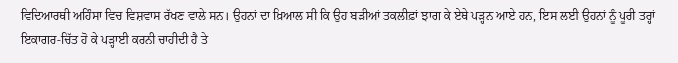ਵਿਦਿਆਰਥੀ ਅਹਿੰਸਾ ਵਿਚ ਵਿਸ਼ਵਾਸ ਰੱਖਣ ਵਾਲੇ ਸਨ। ਉਹਨਾਂ ਦਾ ਖ਼ਿਆਲ ਸੀ ਕਿ ਉਹ ਬੜੀਆਂ ਤਕਲੀਫ਼ਾਂ ਝਾਗ ਕੇ ਏਥੇ ਪੜ੍ਹਨ ਆਏ ਹਨ, ਇਸ ਲਈ ਉਹਨਾਂ ਨੂੰ ਪੂਰੀ ਤਰ੍ਹਾਂ ਇਕਾਗਰ-ਚਿੱਤ ਹੋ ਕੇ ਪੜ੍ਹਾਈ ਕਰਨੀ ਚਾਹੀਦੀ ਹੈ ਤੇ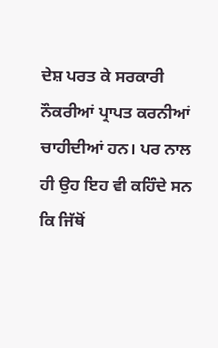ਦੇਸ਼ ਪਰਤ ਕੇ ਸਰਕਾਰੀ ਨੌਕਰੀਆਂ ਪ੍ਰਾਪਤ ਕਰਨੀਆਂ ਚਾਹੀਦੀਆਂ ਹਨ। ਪਰ ਨਾਲ ਹੀ ਉਹ ਇਹ ਵੀ ਕਹਿੰਦੇ ਸਨ ਕਿ ਜਿੱਥੋਂ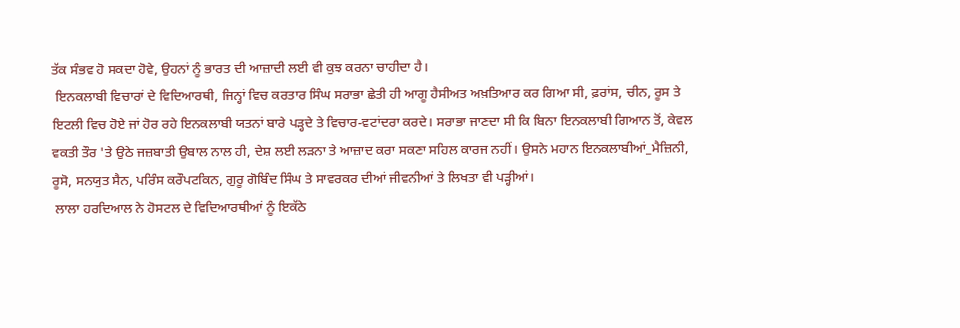ਤੱਕ ਸੰਭਵ ਹੋ ਸਕਦਾ ਹੋਵੇ, ਉਹਨਾਂ ਨੂੰ ਭਾਰਤ ਦੀ ਆਜ਼ਾਦੀ ਲਈ ਵੀ ਕੁਝ ਕਰਨਾ ਚਾਹੀਦਾ ਹੈ।
 ਇਨਕਲਾਬੀ ਵਿਚਾਰਾਂ ਦੇ ਵਿਦਿਆਰਥੀ, ਜਿਨ੍ਹਾਂ ਵਿਚ ਕਰਤਾਰ ਸਿੰਘ ਸਰਾਭਾ ਛੇਤੀ ਹੀ ਆਗੂ ਹੈਸੀਅਤ ਅਖ਼ਤਿਆਰ ਕਰ ਗਿਆ ਸੀ, ਫ਼ਰਾਂਸ, ਚੀਨ, ਰੂਸ ਤੇ ਇਟਲੀ ਵਿਚ ਹੋਏ ਜਾਂ ਹੋਰ ਰਹੇ ਇਨਕਲਾਬੀ ਯਤਨਾਂ ਬਾਰੇ ਪੜ੍ਹਦੇ ਤੇ ਵਿਚਾਰ-ਵਟਾਂਦਰਾ ਕਰਦੇ। ਸਰਾਭਾ ਜਾਣਦਾ ਸੀ ਕਿ ਬਿਨਾ ਇਨਕਲਾਬੀ ਗਿਆਨ ਤੋਂ, ਕੇਵਲ ਵਕਤੀ ਤੌਰ 'ਤੇ ਉਠੇ ਜਜ਼ਬਾਤੀ ਉਬਾਲ ਨਾਲ ਹੀ, ਦੇਸ਼ ਲਈ ਲੜਨਾ ਤੇ ਆਜ਼ਾਦ ਕਰਾ ਸਕਣਾ ਸਹਿਲ ਕਾਰਜ ਨਹੀਂ। ਉਸਨੇ ਮਹਾਨ ਇਨਕਲਾਬੀਆਂ_ਮੈਜ਼ਿਨੀ, ਰੂਸੋ, ਸਨਯੁਤ ਸੈਨ, ਪਰਿੰਸ ਕਰੌਪਟਕਿਨ, ਗੁਰੂ ਗੋਬਿੰਦ ਸਿੰਘ ਤੇ ਸਾਵਰਕਰ ਦੀਆਂ ਜੀਵਨੀਆਂ ਤੇ ਲਿਖਤਾ ਵੀ ਪੜ੍ਹੀਆਂ।
 ਲਾਲਾ ਹਰਦਿਆਲ ਨੇ ਹੋਸਟਲ ਦੇ ਵਿਦਿਆਰਥੀਆਂ ਨੂੰ ਇਕੱਠੇ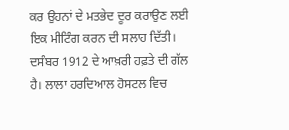ਕਰ ਉਹਨਾਂ ਦੇ ਮਤਭੇਦ ਦੂਰ ਕਰਾਉਣ ਲਈ ਇਕ ਮੀਟਿੰਗ ਕਰਨ ਦੀ ਸਲਾਹ ਦਿੱਤੀ। ਦਸੰਬਰ 1912 ਦੇ ਆਖ਼ਰੀ ਹਫ਼ਤੇ ਦੀ ਗੱਲ ਹੈ। ਲਾਲਾ ਹਰਦਿਆਲ ਹੋਸਟਲ ਵਿਚ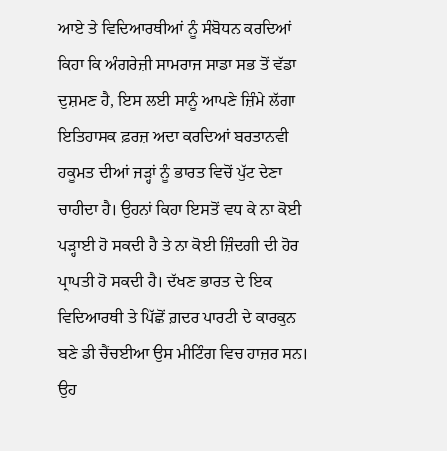ਆਏ ਤੇ ਵਿਦਿਆਰਥੀਆਂ ਨੂੰ ਸੰਬੋਧਨ ਕਰਦਿਆਂ ਕਿਹਾ ਕਿ ਅੰਗਰੇਜ਼ੀ ਸਾਮਰਾਜ ਸਾਡਾ ਸਭ ਤੋਂ ਵੱਡਾ ਦੁਸ਼ਮਣ ਹੈ, ਇਸ ਲਈ ਸਾਨੂੰ ਆਪਣੇ ਜ਼ਿੰਮੇ ਲੱਗਾ ਇਤਿਹਾਸਕ ਫ਼ਰਜ਼ ਅਦਾ ਕਰਦਿਆਂ ਬਰਤਾਨਵੀ ਹਕੂਮਤ ਦੀਆਂ ਜੜ੍ਹਾਂ ਨੂੰ ਭਾਰਤ ਵਿਚੋਂ ਪੁੱਟ ਦੇਣਾ ਚਾਹੀਦਾ ਹੈ। ਉਹਨਾਂ ਕਿਹਾ ਇਸਤੋਂ ਵਧ ਕੇ ਨਾ ਕੋਈ ਪੜ੍ਹਾਈ ਹੋ ਸਕਦੀ ਹੈ ਤੇ ਨਾ ਕੋਈ ਜ਼ਿੰਦਗੀ ਦੀ ਹੋਰ ਪ੍ਰਾਪਤੀ ਹੋ ਸਕਦੀ ਹੈ। ਦੱਖਣ ਭਾਰਤ ਦੇ ਇਕ ਵਿਦਿਆਰਥੀ ਤੇ ਪਿੱਛੋਂ ਗ਼ਦਰ ਪਾਰਟੀ ਦੇ ਕਾਰਕੁਨ ਬਣੇ ਡੀ ਚੈਂਚਈਆ ਉਸ ਮੀਟਿੰਗ ਵਿਚ ਹਾਜ਼ਰ ਸਨ। ਉਹ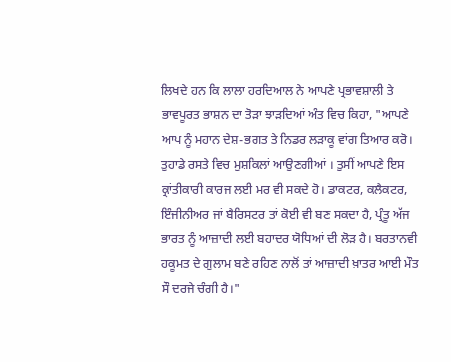ਲਿਖਦੇ ਹਨ ਕਿ ਲਾਲਾ ਹਰਦਿਆਲ ਨੇ ਆਪਣੇ ਪ੍ਰਭਾਵਸ਼ਾਲੀ ਤੇ ਭਾਵਪੂਰਤ ਭਾਸ਼ਨ ਦਾ ਤੋੜਾ ਝਾੜਦਿਆਂ ਅੰਤ ਵਿਚ ਕਿਹਾ, "ਆਪਣੇ ਆਪ ਨੂੰ ਮਹਾਨ ਦੇਸ਼-ਭਗਤ ਤੇ ਨਿਡਰ ਲੜਾਕੂ ਵਾਂਗ ਤਿਆਰ ਕਰੋ। ਤੁਹਾਡੇ ਰਸਤੇ ਵਿਚ ਮੁਸ਼ਕਿਲਾਂ ਆਉਣਗੀਆਂ । ਤੁਸੀਂ ਆਪਣੇ ਇਸ ਕ੍ਰਾਂਤੀਕਾਰੀ ਕਾਰਜ ਲਈ ਮਰ ਵੀ ਸਕਦੇ ਹੋ। ਡਾਕਟਰ, ਕਲੈਕਟਰ, ਇੰਜੀਨੀਅਰ ਜਾਂ ਬੈਰਿਸਟਰ ਤਾਂ ਕੋਈ ਵੀ ਬਣ ਸਕਦਾ ਹੈ, ਪ੍ਰੰਤੂ ਅੱਜ ਭਾਰਤ ਨੂੰ ਆਜ਼ਾਦੀ ਲਈ ਬਹਾਦਰ ਯੋਧਿਆਂ ਦੀ ਲੋੜ ਹੈ। ਬਰਤਾਨਵੀ ਹਕੂਮਤ ਦੇ ਗੁਲਾਮ ਬਣੇ ਰਹਿਣ ਨਾਲੋਂ ਤਾਂ ਆਜ਼ਾਦੀ ਖ਼ਾਤਰ ਆਈ ਮੌਤ ਸੌ ਦਰਜੇ ਚੰਗੀ ਹੈ।"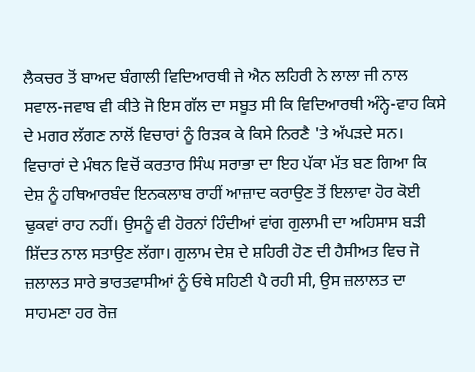ਲੈਕਚਰ ਤੋਂ ਬਾਅਦ ਬੰਗਾਲੀ ਵਿਦਿਆਰਥੀ ਜੇ ਐਨ ਲਹਿਰੀ ਨੇ ਲਾਲਾ ਜੀ ਨਾਲ ਸਵਾਲ-ਜਵਾਬ ਵੀ ਕੀਤੇ ਜੋ ਇਸ ਗੱਲ ਦਾ ਸਬੂਤ ਸੀ ਕਿ ਵਿਦਿਆਰਥੀ ਅੰਨ੍ਹੇ-ਵਾਹ ਕਿਸੇ ਦੇ ਮਗਰ ਲੱਗਣ ਨਾਲੋਂ ਵਿਚਾਰਾਂ ਨੂੰ ਰਿੜਕ ਕੇ ਕਿਸੇ ਨਿਰਣੈ 'ਤੇ ਅੱਪੜਦੇ ਸਨ। ਵਿਚਾਰਾਂ ਦੇ ਮੰਥਨ ਵਿਚੋਂ ਕਰਤਾਰ ਸਿੰਘ ਸਰਾਭਾ ਦਾ ਇਹ ਪੱਕਾ ਮੱਤ ਬਣ ਗਿਆ ਕਿ ਦੇਸ਼ ਨੂੰ ਹਥਿਆਰਬੰਦ ਇਨਕਲਾਬ ਰਾਹੀਂ ਆਜ਼ਾਦ ਕਰਾਉਣ ਤੋਂ ਇਲਾਵਾ ਹੋਰ ਕੋਈ ਢੁਕਵਾਂ ਰਾਹ ਨਹੀਂ। ਉਸਨੂੰ ਵੀ ਹੋਰਨਾਂ ਹਿੰਦੀਆਂ ਵਾਂਗ ਗੁਲਾਮੀ ਦਾ ਅਹਿਸਾਸ ਬੜੀ ਸ਼ਿੱਦਤ ਨਾਲ ਸਤਾਉਣ ਲੱਗਾ। ਗੁਲਾਮ ਦੇਸ਼ ਦੇ ਸ਼ਹਿਰੀ ਹੋਣ ਦੀ ਹੈਸੀਅਤ ਵਿਚ ਜੋ ਜ਼ਲਾਲਤ ਸਾਰੇ ਭਾਰਤਵਾਸੀਆਂ ਨੂੰ ਓਥੇ ਸਹਿਣੀ ਪੈ ਰਹੀ ਸੀ, ਉਸ ਜ਼ਲਾਲਤ ਦਾ ਸਾਹਮਣਾ ਹਰ ਰੋਜ਼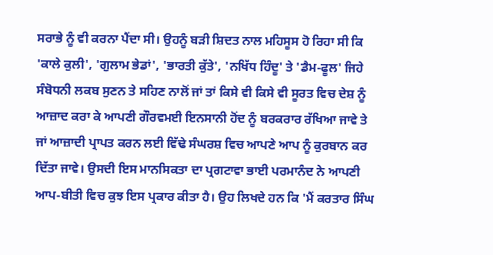ਸਰਾਭੇ ਨੂੰ ਵੀ ਕਰਨਾ ਪੈਂਦਾ ਸੀ। ਉਹਨੂੰ ਬੜੀ ਸ਼ਿਦਤ ਨਾਲ ਮਹਿਸੂਸ ਹੋ ਰਿਹਾ ਸੀ ਕਿ 'ਕਾਲੇ ਕੁਲੀ', 'ਗੁਲਾਮ ਭੇਡਾਂ', 'ਭਾਰਤੀ ਕੁੱਤੇ', 'ਨਖਿੱਧ ਹਿੰਦੂ' ਤੇ 'ਡੈਮ-ਫੂਲ' ਜਿਹੇ ਸੰਬੋਧਨੀ ਲਕਬ ਸੁਣਨ ਤੇ ਸਹਿਣ ਨਾਲੋਂ ਜਾਂ ਤਾਂ ਕਿਸੇ ਵੀ ਕਿਸੇ ਵੀ ਸੂਰਤ ਵਿਚ ਦੇਸ਼ ਨੂੰ ਆਜ਼ਾਦ ਕਰਾ ਕੇ ਆਪਣੀ ਗੌਰਵਮਈ ਇਨਸਾਨੀ ਹੋਂਦ ਨੂੰ ਬਰਕਰਾਰ ਰੱਖਿਆ ਜਾਵੇ ਤੇ ਜਾਂ ਆਜ਼ਾਦੀ ਪ੍ਰਾਪਤ ਕਰਨ ਲਈ ਵਿੱਢੇ ਸੰਘਰਸ਼ ਵਿਚ ਆਪਣੇ ਆਪ ਨੂੰ ਕੁਰਬਾਨ ਕਰ ਦਿੱਤਾ ਜਾਵੇ। ਉਸਦੀ ਇਸ ਮਾਨਸਿਕਤਾ ਦਾ ਪ੍ਰਗਟਾਵਾ ਭਾਈ ਪਰਮਾਨੰਦ ਨੇ ਆਪਣੀ ਆਪ-ਬੀਤੀ ਵਿਚ ਕੁਝ ਇਸ ਪ੍ਰਕਾਰ ਕੀਤਾ ਹੈ। ਉਹ ਲਿਖਦੇ ਹਨ ਕਿ 'ਮੈਂ ਕਰਤਾਰ ਸਿੰਘ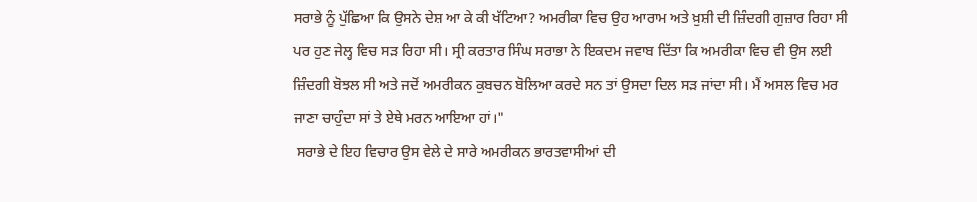ਸਰਾਭੇ ਨੂੰ ਪੁੱਛਿਆ ਕਿ ਉਸਨੇ ਦੇਸ਼ ਆ ਕੇ ਕੀ ਖੱਟਿਆ? ਅਮਰੀਕਾ ਵਿਚ ਉਹ ਆਰਾਮ ਅਤੇ ਖ਼ੁਸ਼ੀ ਦੀ ਜ਼ਿੰਦਗੀ ਗੁਜ਼ਾਰ ਰਿਹਾ ਸੀ ਪਰ ਹੁਣ ਜੇਲ੍ਹ ਵਿਚ ਸੜ ਰਿਹਾ ਸੀ। ਸ੍ਰੀ ਕਰਤਾਰ ਸਿੰਘ ਸਰਾਭਾ ਨੇ ਇਕਦਮ ਜਵਾਬ ਦਿੱਤਾ ਕਿ ਅਮਰੀਕਾ ਵਿਚ ਵੀ ਉਸ ਲਈ ਜ਼ਿੰਦਗੀ ਬੋਝਲ ਸੀ ਅਤੇ ਜਦੋਂ ਅਮਰੀਕਨ ਕੁਬਚਨ ਬੋਲਿਆ ਕਰਦੇ ਸਨ ਤਾਂ ਉਸਦਾ ਦਿਲ ਸੜ ਜਾਂਦਾ ਸੀ। ਮੈਂ ਅਸਲ ਵਿਚ ਮਰ ਜਾਣਾ ਚਾਹੁੰਦਾ ਸਾਂ ਤੇ ਏਥੇ ਮਰਨ ਆਇਆ ਹਾਂ।"
 ਸਰਾਭੇ ਦੇ ਇਹ ਵਿਚਾਰ ਉਸ ਵੇਲੇ ਦੇ ਸਾਰੇ ਅਮਰੀਕਨ ਭਾਰਤਵਾਸੀਆਂ ਦੀ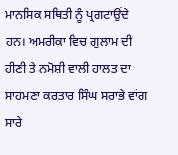ਮਾਨਸਿਕ ਸਥਿਤੀ ਨੂੰ ਪ੍ਰਗਟਾਉਂਦੇ ਹਨ। ਅਮਰੀਕਾ ਵਿਚ ਗੁਲਾਮ ਦੀ ਹੀਣੀ ਤੇ ਨਮੋਸ਼ੀ ਵਾਲੀ ਹਾਲਤ ਦਾ ਸਾਹਮਣਾ ਕਰਤਾਰ ਸਿੰਘ ਸਰਾਭੇ ਵਾਂਗ ਸਾਰੇ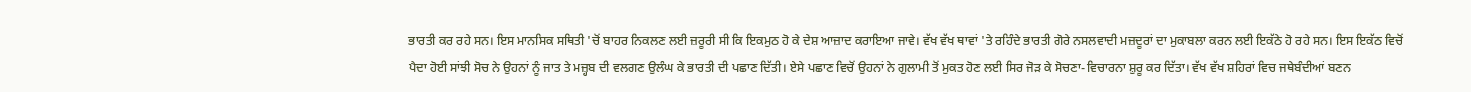ਭਾਰਤੀ ਕਰ ਰਹੇ ਸਨ। ਇਸ ਮਾਨਸਿਕ ਸਥਿਤੀ 'ਚੋਂ ਬਾਹਰ ਨਿਕਲਣ ਲਈ ਜ਼ਰੂਰੀ ਸੀ ਕਿ ਇਕਮੁਠ ਹੋ ਕੇ ਦੇਸ਼ ਆਜ਼ਾਦ ਕਰਾਇਆ ਜਾਵੇ। ਵੱਖ ਵੱਖ ਥਾਵਾਂ 'ਤੇ ਰਹਿੰਦੇ ਭਾਰਤੀ ਗੋਰੇ ਨਸਲਵਾਦੀ ਮਜ਼ਦੂਰਾਂ ਦਾ ਮੁਕਾਬਲਾ ਕਰਨ ਲਈ ਇਕੱਠੇ ਹੋ ਰਹੇ ਸਨ। ਇਸ ਇਕੱਠ ਵਿਚੋਂ ਪੈਦਾ ਹੋਈ ਸਾਂਝੀ ਸੋਚ ਨੇ ਉਹਨਾਂ ਨੂੰ ਜਾਤ ਤੇ ਮਜ਼੍ਹਬ ਦੀ ਵਲਗਣ ਉਲੰਘ ਕੇ ਭਾਰਤੀ ਦੀ ਪਛਾਣ ਦਿੱਤੀ। ਏਸੇ ਪਛਾਣ ਵਿਚੋਂ ਉਹਨਾਂ ਨੇ ਗੁਲਾਮੀ ਤੋਂ ਮੁਕਤ ਹੋਣ ਲਈ ਸਿਰ ਜੋੜ ਕੇ ਸੋਚਣਾ-ਵਿਚਾਰਨਾ ਸ਼ੁਰੂ ਕਰ ਦਿੱਤਾ। ਵੱਖ ਵੱਖ ਸ਼ਹਿਰਾਂ ਵਿਚ ਜਥੇਬੰਦੀਆਂ ਬਣਨ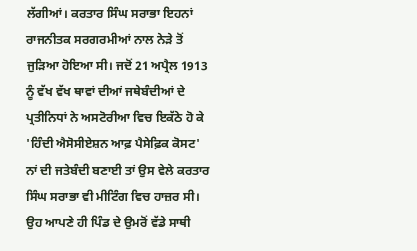ਲੱਗੀਆਂ। ਕਰਤਾਰ ਸਿੰਘ ਸਰਾਭਾ ਇਹਨਾਂ ਰਾਜਨੀਤਕ ਸਰਗਰਮੀਆਂ ਨਾਲ ਨੇੜੇ ਤੋਂ ਜੁੜਿਆ ਹੋਇਆ ਸੀ। ਜਦੋਂ 21 ਅਪ੍ਰੈਲ 1913 ਨੂੰ ਵੱਖ ਵੱਖ ਥਾਵਾਂ ਦੀਆਂ ਜਥੇਬੰਦੀਆਂ ਦੇ ਪ੍ਰਤੀਨਿਧਾਂ ਨੇ ਅਸਟੋਰੀਆ ਵਿਚ ਇਕੱਠੇ ਹੋ ਕੇ 'ਹਿੰਦੀ ਐਸੋਸੀਏਸ਼ਨ ਆਫ਼ ਪੈਸੇਫ਼ਿਕ ਕੋਸਟ' ਨਾਂ ਦੀ ਜਤੇਬੰਦੀ ਬਣਾਈ ਤਾਂ ਉਸ ਵੇਲੇ ਕਰਤਾਰ ਸਿੰਘ ਸਰਾਭਾ ਵੀ ਮੀਟਿੰਗ ਵਿਚ ਹਾਜ਼ਰ ਸੀ। ਉਹ ਆਪਣੇ ਹੀ ਪਿੰਡ ਦੇ ਉਮਰੋਂ ਵੱਡੇ ਸਾਥੀ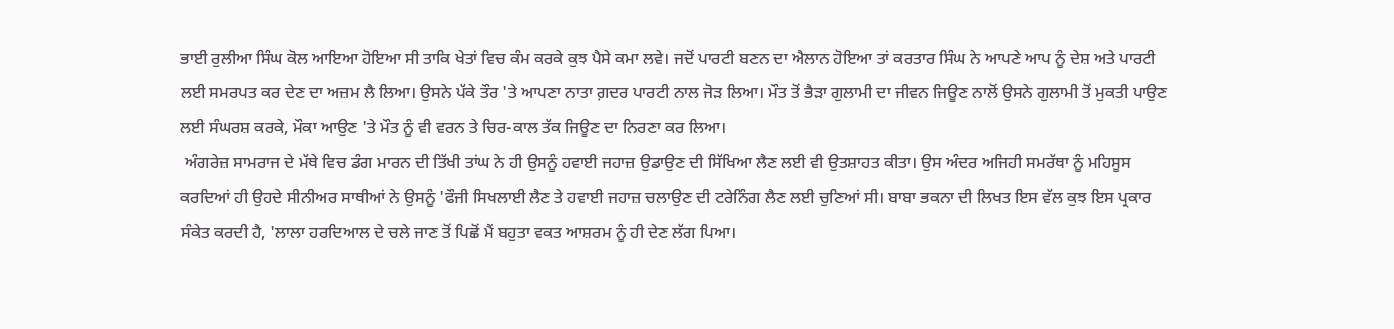ਭਾਈ ਰੁਲੀਆ ਸਿੰਘ ਕੋਲ ਆਇਆ ਹੋਇਆ ਸੀ ਤਾਕਿ ਖੇਤਾਂ ਵਿਚ ਕੰਮ ਕਰਕੇ ਕੁਝ ਪੈਸੇ ਕਮਾ ਲਵੇ। ਜਦੋਂ ਪਾਰਟੀ ਬਣਨ ਦਾ ਐਲਾਨ ਹੋਇਆ ਤਾਂ ਕਰਤਾਰ ਸਿੰਘ ਨੇ ਆਪਣੇ ਆਪ ਨੂੰ ਦੇਸ਼ ਅਤੇ ਪਾਰਟੀ ਲਈ ਸਮਰਪਤ ਕਰ ਦੇਣ ਦਾ ਅਜ਼ਮ ਲੈ ਲਿਆ। ਉਸਨੇ ਪੱਕੇ ਤੌਰ 'ਤੇ ਆਪਣਾ ਨਾਤਾ ਗ਼ਦਰ ਪਾਰਟੀ ਨਾਲ ਜੋੜ ਲਿਆ। ਮੌਤ ਤੋਂ ਭੈੜਾ ਗੁਲਾਮੀ ਦਾ ਜੀਵਨ ਜਿਊਣ ਨਾਲੋਂ ਉਸਨੇ ਗੁਲਾਮੀ ਤੋਂ ਮੁਕਤੀ ਪਾਉਣ ਲਈ ਸੰਘਰਸ਼ ਕਰਕੇ, ਮੌਕਾ ਆਉਣ 'ਤੇ ਮੌਤ ਨੂੰ ਵੀ ਵਰਨ ਤੇ ਚਿਰ-ਕਾਲ ਤੱਕ ਜਿਊਣ ਦਾ ਨਿਰਣਾ ਕਰ ਲਿਆ।
 ਅੰਗਰੇਜ਼ ਸਾਮਰਾਜ ਦੇ ਮੱਥੇ ਵਿਚ ਡੰਗ ਮਾਰਨ ਦੀ ਤਿੱਖੀ ਤਾਂਘ ਨੇ ਹੀ ਉਸਨੂੰ ਹਵਾਈ ਜਹਾਜ਼ ਉਡਾਉਣ ਦੀ ਸਿੱਖਿਆ ਲੈਣ ਲਈ ਵੀ ਉਤਸ਼ਾਹਤ ਕੀਤਾ। ਉਸ ਅੰਦਰ ਅਜਿਹੀ ਸਮਰੱਥਾ ਨੂੰ ਮਹਿਸੂਸ ਕਰਦਿਆਂ ਹੀ ਉਹਦੇ ਸੀਨੀਅਰ ਸਾਥੀਆਂ ਨੇ ਉਸਨੂੰ 'ਫੌਜੀ ਸਿਖਲਾਈ ਲੈਣ ਤੇ ਹਵਾਈ ਜਹਾਜ਼ ਚਲਾਉਣ ਦੀ ਟਰੇਨਿੰਗ ਲੈਣ ਲਈ ਚੁਣਿਆਂ ਸੀ। ਬਾਬਾ ਭਕਨਾ ਦੀ ਲਿਖਤ ਇਸ ਵੱਲ ਕੁਝ ਇਸ ਪ੍ਰਕਾਰ ਸੰਕੇਤ ਕਰਦੀ ਹੈ, 'ਲਾਲਾ ਹਰਦਿਆਲ ਦੇ ਚਲੇ ਜਾਣ ਤੋਂ ਪਿਛੋਂ ਮੈਂ ਬਹੁਤਾ ਵਕਤ ਆਸ਼ਰਮ ਨੂੰ ਹੀ ਦੇਣ ਲੱਗ ਪਿਆ।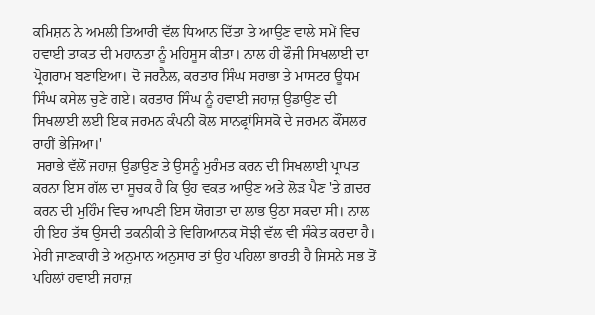ਕਮਿਸ਼ਨ ਨੇ ਅਮਲੀ ਤਿਆਰੀ ਵੱਲ ਧਿਆਨ ਦਿੱਤਾ ਤੇ ਆਉਣ ਵਾਲੇ ਸਮੇਂ ਵਿਚ ਹਵਾਈ ਤਾਕਤ ਦੀ ਮਹਾਨਤਾ ਨੂੰ ਮਹਿਸੂਸ ਕੀਤਾ। ਨਾਲ ਹੀ ਫੌਜੀ ਸਿਖਲਾਈ ਦਾ ਪ੍ਰੋਗਰਾਮ ਬਣਾਇਆ। ਦੋ ਜਰਨੈਲ, ਕਰਤਾਰ ਸਿੰਘ ਸਰਾਭਾ ਤੇ ਮਾਸਟਰ ਊਧਮ ਸਿੰਘ ਕਸੇਲ ਚੁਣੇ ਗਏ। ਕਰਤਾਰ ਸਿੰਘ ਨੂੰ ਹਵਾਈ ਜਹਾਜ਼ ਉਡਾਉਣ ਦੀ ਸਿਖਲਾਈ ਲਈ ਇਕ ਜਰਮਨ ਕੰਪਨੀ ਕੋਲ ਸਾਨਫ੍ਰਾਂਸਿਸਕੋ ਦੇ ਜਰਮਨ ਕੌਂਸਲਰ ਰਾਹੀਂ ਭੇਜਿਆ।'
 ਸਰਾਭੇ ਵੱਲੋਂ ਜਹਾਜ਼ ਉਡਾਉਣ ਤੇ ਉਸਨੂੰ ਮੁਰੰਮਤ ਕਰਨ ਦੀ ਸਿਖਲਾਈ ਪ੍ਰਾਪਤ ਕਰਨਾ ਇਸ ਗੱਲ ਦਾ ਸੂਚਕ ਹੈ ਕਿ ਉਹ ਵਕਤ ਆਉਣ ਅਤੇ ਲੋੜ ਪੈਣ 'ਤੇ ਗ਼ਦਰ ਕਰਨ ਦੀ ਮੁਹਿੰਮ ਵਿਚ ਆਪਣੀ ਇਸ ਯੋਗਤਾ ਦਾ ਲਾਭ ਉਠਾ ਸਕਦਾ ਸੀ। ਨਾਲ ਹੀ ਇਹ ਤੱਥ ਉਸਦੀ ਤਕਨੀਕੀ ਤੇ ਵਿਗਿਆਨਕ ਸੋਝੀ ਵੱਲ ਵੀ ਸੰਕੇਤ ਕਰਦਾ ਹੈ। ਮੇਰੀ ਜਾਣਕਾਰੀ ਤੇ ਅਨੁਮਾਨ ਅਨੁਸਾਰ ਤਾਂ ਉਹ ਪਹਿਲਾ ਭਾਰਤੀ ਹੈ ਜਿਸਨੇ ਸਭ ਤੋਂ ਪਹਿਲਾਂ ਹਵਾਈ ਜਹਾਜ਼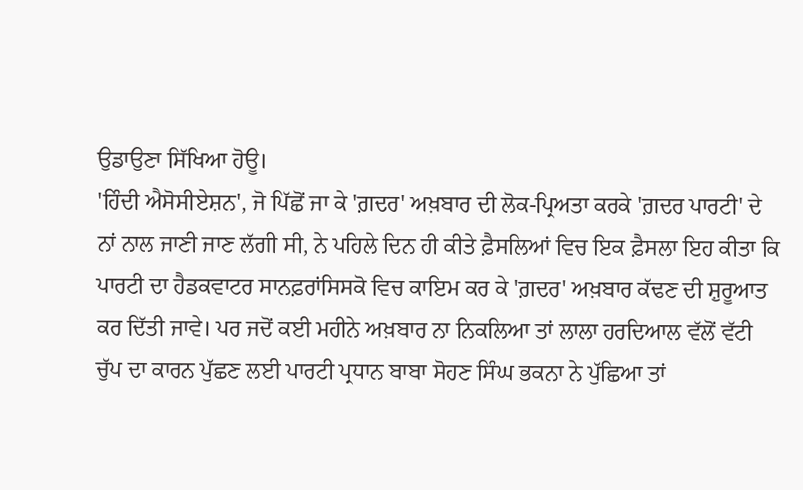ਉਡਾਉਣਾ ਸਿੱਖਿਆ ਹੋਊ।
'ਹਿੰਦੀ ਐਸੋਸੀਏਸ਼ਨ', ਜੋ ਪਿੱਛੋਂ ਜਾ ਕੇ 'ਗ਼ਦਰ' ਅਖ਼ਬਾਰ ਦੀ ਲੋਕ-ਪ੍ਰਿਅਤਾ ਕਰਕੇ 'ਗ਼ਦਰ ਪਾਰਟੀ' ਦੇ ਨਾਂ ਨਾਲ ਜਾਣੀ ਜਾਣ ਲੱਗੀ ਸੀ, ਨੇ ਪਹਿਲੇ ਦਿਨ ਹੀ ਕੀਤੇ ਫ਼ੈਸਲਿਆਂ ਵਿਚ ਇਕ ਫ਼ੈਸਲਾ ਇਹ ਕੀਤਾ ਕਿ ਪਾਰਟੀ ਦਾ ਹੈਡਕਵਾਟਰ ਸਾਨਫ਼ਰਾਂਸਿਸਕੋ ਵਿਚ ਕਾਇਮ ਕਰ ਕੇ 'ਗ਼ਦਰ' ਅਖ਼ਬਾਰ ਕੱਢਣ ਦੀ ਸ਼ੁਰੂਆਤ ਕਰ ਦਿੱਤੀ ਜਾਵੇ। ਪਰ ਜਦੋਂ ਕਈ ਮਹੀਨੇ ਅਖ਼ਬਾਰ ਨਾ ਨਿਕਲਿਆ ਤਾਂ ਲਾਲਾ ਹਰਦਿਆਲ ਵੱਲੋਂ ਵੱਟੀ ਚੁੱਪ ਦਾ ਕਾਰਨ ਪੁੱਛਣ ਲਈ ਪਾਰਟੀ ਪ੍ਰਧਾਨ ਬਾਬਾ ਸੋਹਣ ਸਿੰਘ ਭਕਨਾ ਨੇ ਪੁੱਛਿਆ ਤਾਂ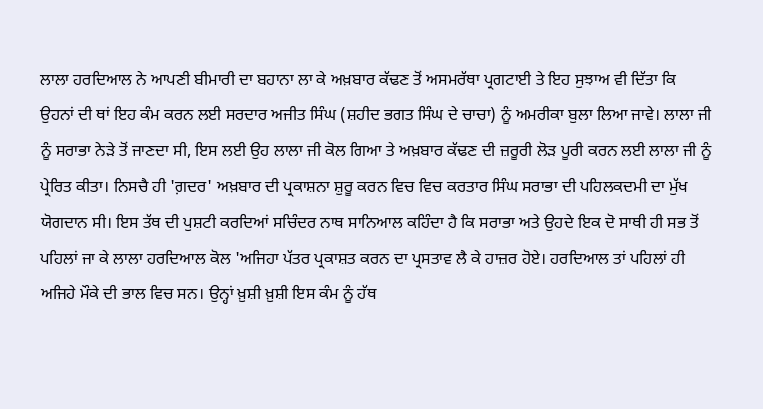ਲਾਲਾ ਹਰਦਿਆਲ ਨੇ ਆਪਣੀ ਬੀਮਾਰੀ ਦਾ ਬਹਾਨਾ ਲਾ ਕੇ ਅਖ਼ਬਾਰ ਕੱਢਣ ਤੋਂ ਅਸਮਰੱਥਾ ਪ੍ਰਗਟਾਈ ਤੇ ਇਹ ਸੁਝਾਅ ਵੀ ਦਿੱਤਾ ਕਿ ਉਹਨਾਂ ਦੀ ਥਾਂ ਇਹ ਕੰਮ ਕਰਨ ਲਈ ਸਰਦਾਰ ਅਜੀਤ ਸਿੰਘ (ਸ਼ਹੀਦ ਭਗਤ ਸਿੰਘ ਦੇ ਚਾਚਾ) ਨੂੰ ਅਮਰੀਕਾ ਬੁਲਾ ਲਿਆ ਜਾਵੇ। ਲਾਲਾ ਜੀ ਨੂੰ ਸਰਾਭਾ ਨੇੜੇ ਤੋਂ ਜਾਣਦਾ ਸੀ, ਇਸ ਲਈ ਉਹ ਲਾਲਾ ਜੀ ਕੋਲ ਗਿਆ ਤੇ ਅਖ਼ਬਾਰ ਕੱਢਣ ਦੀ ਜ਼ਰੂਰੀ ਲੋੜ ਪੂਰੀ ਕਰਨ ਲਈ ਲਾਲਾ ਜੀ ਨੂੰ ਪ੍ਰੇਰਿਤ ਕੀਤਾ। ਨਿਸਚੈ ਹੀ 'ਗ਼ਦਰ' ਅਖ਼ਬਾਰ ਦੀ ਪ੍ਰਕਾਸ਼ਨਾ ਸ਼ੁਰੂ ਕਰਨ ਵਿਚ ਵਿਚ ਕਰਤਾਰ ਸਿੰਘ ਸਰਾਭਾ ਦੀ ਪਹਿਲਕਦਮੀ ਦਾ ਮੁੱਖ ਯੋਗਦਾਨ ਸੀ। ਇਸ ਤੱਥ ਦੀ ਪੁਸ਼ਟੀ ਕਰਦਿਆਂ ਸਚਿੰਦਰ ਨਾਥ ਸਾਨਿਆਲ ਕਹਿੰਦਾ ਹੈ ਕਿ ਸਰਾਭਾ ਅਤੇ ਉਹਦੇ ਇਕ ਦੋ ਸਾਥੀ ਹੀ ਸਭ ਤੋਂ ਪਹਿਲਾਂ ਜਾ ਕੇ ਲਾਲਾ ਹਰਦਿਆਲ ਕੋਲ 'ਅਜਿਹਾ ਪੱਤਰ ਪ੍ਰਕਾਸ਼ਤ ਕਰਨ ਦਾ ਪ੍ਰਸਤਾਵ ਲੈ ਕੇ ਹਾਜ਼ਰ ਹੋਏ। ਹਰਦਿਆਲ ਤਾਂ ਪਹਿਲਾਂ ਹੀ ਅਜਿਹੇ ਮੌਕੇ ਦੀ ਭਾਲ ਵਿਚ ਸਨ। ਉਨ੍ਹਾਂ ਖ਼ੁਸ਼ੀ ਖ਼ੁਸ਼ੀ ਇਸ ਕੰਮ ਨੂੰ ਹੱਥ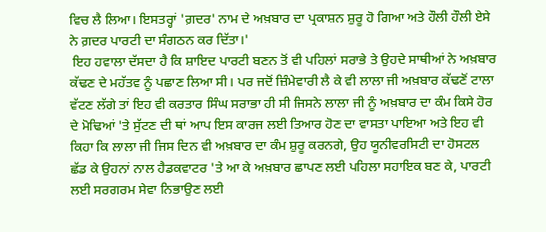ਵਿਚ ਲੈ ਲਿਆ। ਇਸਤਰ੍ਹਾਂ 'ਗ਼ਦਰ' ਨਾਮ ਦੇ ਅਖ਼ਬਾਰ ਦਾ ਪ੍ਰਕਾਸ਼ਨ ਸ਼ੁਰੂ ਹੋ ਗਿਆ ਅਤੇ ਹੌਲੀ ਹੌਲੀ ਏਸੇ ਨੇ ਗ਼ਦਰ ਪਾਰਟੀ ਦਾ ਸੰਗਠਨ ਕਰ ਦਿੱਤਾ।'
 ਇਹ ਹਵਾਲਾ ਦੱਸਦਾ ਹੈ ਕਿ ਸ਼ਾਇਦ ਪਾਰਟੀ ਬਣਨ ਤੋਂ ਵੀ ਪਹਿਲਾਂ ਸਰਾਭੇ ਤੇ ਉਹਦੇ ਸਾਥੀਆਂ ਨੇ ਅਖ਼ਬਾਰ ਕੱਢਣ ਦੇ ਮਹੱਤਵ ਨੂੰ ਪਛਾਣ ਲਿਆ ਸੀ। ਪਰ ਜਦੋਂ ਜ਼ਿੰਮੇਵਾਰੀ ਲੈ ਕੇ ਵੀ ਲਾਲਾ ਜੀ ਅਖ਼ਬਾਰ ਕੱਢਣੋਂ ਟਾਲਾ ਵੱਟਣ ਲੱਗੇ ਤਾਂ ਇਹ ਵੀ ਕਰਤਾਰ ਸਿੰਘ ਸਰਾਭਾ ਹੀ ਸੀ ਜਿਸਨੇ ਲਾਲਾ ਜੀ ਨੂੰ ਅਖ਼ਬਾਰ ਦਾ ਕੰਮ ਕਿਸੇ ਹੋਰ ਦੇ ਮੋਢਿਆਂ 'ਤੇ ਸੁੱਟਣ ਦੀ ਥਾਂ ਆਪ ਇਸ ਕਾਰਜ ਲਈ ਤਿਆਰ ਹੋਣ ਦਾ ਵਾਸਤਾ ਪਾਇਆ ਅਤੇ ਇਹ ਵੀ ਕਿਹਾ ਕਿ ਲਾਲਾ ਜੀ ਜਿਸ ਦਿਨ ਵੀ ਅਖ਼ਬਾਰ ਦਾ ਕੰਮ ਸ਼ੁਰੂ ਕਰਨਗੇ, ਉਹ ਯੂਨੀਵਰਸਿਟੀ ਦਾ ਹੋਸਟਲ ਛੱਡ ਕੇ ਉਹਨਾਂ ਨਾਲ ਹੈਡਕਵਾਟਰ 'ਤੇ ਆ ਕੇ ਅਖ਼ਬਾਰ ਛਾਪਣ ਲਈ ਪਹਿਲਾ ਸਹਾਇਕ ਬਣ ਕੇ, ਪਾਰਟੀ ਲਈ ਸਰਗਰਮ ਸੇਵਾ ਨਿਭਾਉਣ ਲਈ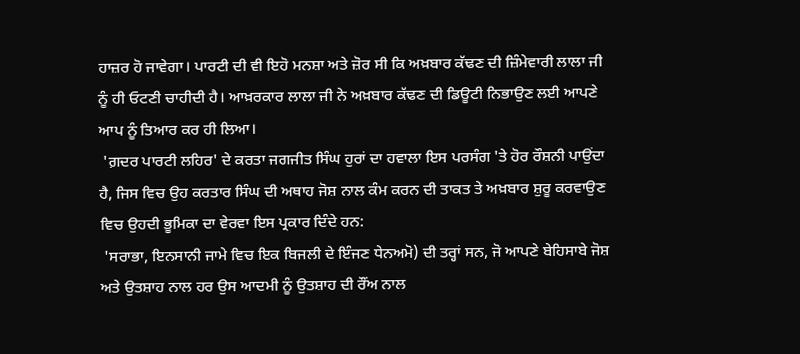ਹਾਜ਼ਰ ਹੋ ਜਾਵੇਗਾ। ਪਾਰਟੀ ਦੀ ਵੀ ਇਹੋ ਮਨਸ਼ਾ ਅਤੇ ਜ਼ੋਰ ਸੀ ਕਿ ਅਖ਼ਬਾਰ ਕੱਢਣ ਦੀ ਜ਼ਿੰਮੇਵਾਰੀ ਲਾਲਾ ਜੀ ਨੂੰ ਹੀ ਓਟਣੀ ਚਾਹੀਦੀ ਹੈ। ਆਖ਼ਰਕਾਰ ਲਾਲਾ ਜੀ ਨੇ ਅਖ਼ਬਾਰ ਕੱਢਣ ਦੀ ਡਿਊਟੀ ਨਿਭਾਉਣ ਲਈ ਆਪਣੇ ਆਪ ਨੂੰ ਤਿਆਰ ਕਰ ਹੀ ਲਿਆ।
 'ਗ਼ਦਰ ਪਾਰਟੀ ਲਹਿਰ' ਦੇ ਕਰਤਾ ਜਗਜੀਤ ਸਿੰਘ ਹੁਰਾਂ ਦਾ ਹਵਾਲਾ ਇਸ ਪਰਸੰਗ 'ਤੇ ਹੋਰ ਰੌਸ਼ਨੀ ਪਾਉਂਦਾ ਹੈ, ਜਿਸ ਵਿਚ ਉਹ ਕਰਤਾਰ ਸਿੰਘ ਦੀ ਅਥਾਹ ਜੋਸ਼ ਨਾਲ ਕੰਮ ਕਰਨ ਦੀ ਤਾਕਤ ਤੇ ਅਖ਼ਬਾਰ ਸ਼ੁਰੂ ਕਰਵਾਉਣ ਵਿਚ ਉਹਦੀ ਭੂਮਿਕਾ ਦਾ ਵੇਰਵਾ ਇਸ ਪ੍ਰਕਾਰ ਦਿੰਦੇ ਹਨ:
 'ਸਰਾਭਾ, ਇਨਸਾਨੀ ਜਾਮੇ ਵਿਚ ਇਕ ਬਿਜਲੀ ਦੇ ਇੰਜਣ ਧੇਨਅਮੋ) ਦੀ ਤਰ੍ਹਾਂ ਸਨ, ਜੋ ਆਪਣੇ ਬੇਹਿਸਾਬੇ ਜੋਸ਼ ਅਤੇ ਉਤਸ਼ਾਹ ਨਾਲ ਹਰ ਉਸ ਆਦਮੀ ਨੂੰ ਉਤਸ਼ਾਹ ਦੀ ਰੌਂਅ ਨਾਲ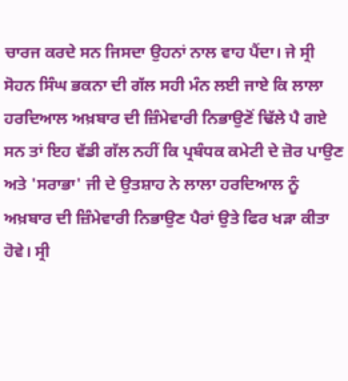ਚਾਰਜ ਕਰਦੇ ਸਨ ਜਿਸਦਾ ਉਹਨਾਂ ਨਾਲ ਵਾਹ ਪੈਂਦਾ। ਜੇ ਸ੍ਰੀ ਸੋਹਨ ਸਿੰਘ ਭਕਨਾ ਦੀ ਗੱਲ ਸਹੀ ਮੰਨ ਲਈ ਜਾਏ ਕਿ ਲਾਲਾ ਹਰਦਿਆਲ ਅਖ਼ਬਾਰ ਦੀ ਜ਼ਿੰਮੇਵਾਰੀ ਨਿਭਾਉਣੋਂ ਢਿੱਲੇ ਪੈ ਗਏ ਸਨ ਤਾਂ ਇਹ ਵੱਡੀ ਗੱਲ ਨਹੀਂ ਕਿ ਪ੍ਰਬੰਧਕ ਕਮੇਟੀ ਦੇ ਜ਼ੋਰ ਪਾਉਣ ਅਤੇ 'ਸਰਾਭਾ' ਜੀ ਦੇ ਉਤਸ਼ਾਹ ਨੇ ਲਾਲਾ ਹਰਦਿਆਲ ਨੂੰ ਅਖ਼ਬਾਰ ਦੀ ਜ਼ਿੰਮੇਵਾਰੀ ਨਿਭਾਉਣ ਪੈਰਾਂ ਉਤੇ ਫਿਰ ਖੜਾ ਕੀਤਾ ਹੋਵੇ। ਸ੍ਰੀ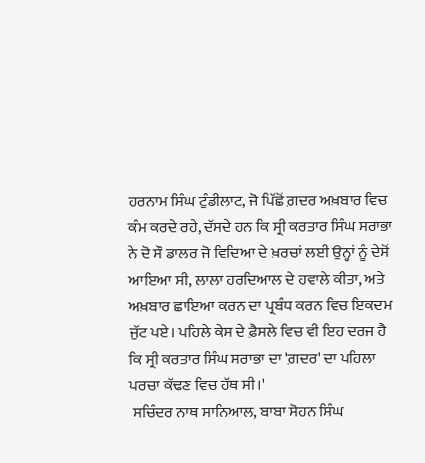ਹਰਨਾਮ ਸਿੰਘ ਟੁੰਡੀਲਾਟ, ਜੋ ਪਿੱਛੋਂ ਗ਼ਦਰ ਅਖ਼ਬਾਰ ਵਿਚ ਕੰਮ ਕਰਦੇ ਰਹੇ, ਦੱਸਦੇ ਹਨ ਕਿ ਸ੍ਰੀ ਕਰਤਾਰ ਸਿੰਘ ਸਰਾਭਾ ਨੇ ਦੋ ਸੌ ਡਾਲਰ ਜੋ ਵਿਦਿਆ ਦੇ ਖ਼ਰਚਾਂ ਲਈ ਉਨ੍ਹਾਂ ਨੂੰ ਦੇਸੋਂ ਆਇਆ ਸੀ, ਲਾਲਾ ਹਰਦਿਆਲ ਦੇ ਹਵਾਲੇ ਕੀਤਾ, ਅਤੇ ਅਖ਼ਬਾਰ ਛਾਇਆ ਕਰਨ ਦਾ ਪ੍ਰਬੰਧ ਕਰਨ ਵਿਚ ਇਕਦਮ ਜੁੱਟ ਪਏ। ਪਹਿਲੇ ਕੇਸ ਦੇ ਫ਼ੈਸਲੇ ਵਿਚ ਵੀ ਇਹ ਦਰਜ ਹੈ ਕਿ ਸ੍ਰੀ ਕਰਤਾਰ ਸਿੰਘ ਸਰਾਭਾ ਦਾ 'ਗ਼ਦਰ' ਦਾ ਪਹਿਲਾ ਪਰਚਾ ਕੱਢਣ ਵਿਚ ਹੱਥ ਸੀ।'
 ਸਚਿੰਦਰ ਨਾਥ ਸਾਨਿਆਲ, ਬਾਬਾ ਸੋਹਨ ਸਿੰਘ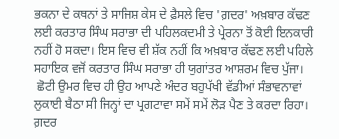ਭਕਨਾ ਦੇ ਕਥਨਾਂ ਤੇ ਸਾਜਿਸ਼ ਕੇਸ ਦੇ ਫ਼ੈਸਲੇ ਵਿਚ 'ਗ਼ਦਰ' ਅਖ਼ਬਾਰ ਕੱਢਣ ਲਈ ਕਰਤਾਰ ਸਿੰਘ ਸਰਾਭਾ ਦੀ ਪਹਿਲਕਦਮੀ ਤੇ ਪ੍ਰੇਰਨਾ ਤੋਂ ਕੋਈ ਇਨਕਾਰੀ ਨਹੀਂ ਹੋ ਸਕਦਾ। ਇਸ ਵਿਚ ਵੀ ਸ਼ੱਕ ਨਹੀਂ ਕਿ ਅਖ਼ਬਾਰ ਕੱਢਣ ਲਈ ਪਹਿਲੇ ਸਹਾਇਕ ਵਜੋਂ ਕਰਤਾਰ ਸਿੰਘ ਸਰਾਭਾ ਹੀ ਯੁਗਾਂਤਰ ਆਸ਼ਰਮ ਵਿਚ ਪੁੱਜਾ।
 ਛੋਟੀ ਉਮਰ ਵਿਚ ਹੀ ਉਹ ਆਪਣੇ ਅੰਦਰ ਬਹੁਪੱਖੀ ਵੱਡੀਆਂ ਸੰਭਾਵਨਾਵਾਂ ਲੁਕਾਈ ਬੈਠਾ ਸੀ ਜਿਨ੍ਹਾਂ ਦਾ ਪ੍ਰਗਟਾਵਾ ਸਮੇਂ ਸਮੇਂ ਲੋੜ ਪੈਣ ਤੇ ਕਰਦਾ ਰਿਹਾ। ਗ਼ਦਰ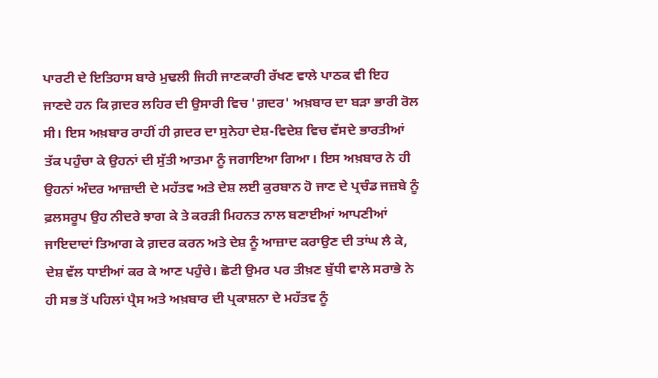ਪਾਰਟੀ ਦੇ ਇਤਿਹਾਸ ਬਾਰੇ ਮੁਢਲੀ ਜਿਹੀ ਜਾਣਕਾਰੀ ਰੱਖਣ ਵਾਲੇ ਪਾਠਕ ਵੀ ਇਹ ਜਾਣਦੇ ਹਨ ਕਿ ਗ਼ਦਰ ਲਹਿਰ ਦੀ ਉਸਾਰੀ ਵਿਚ 'ਗ਼ਦਰ' ਅਖ਼ਬਾਰ ਦਾ ਬੜਾ ਭਾਰੀ ਰੋਲ ਸੀ। ਇਸ ਅਖ਼ਬਾਰ ਰਾਹੀਂ ਹੀ ਗ਼ਦਰ ਦਾ ਸੁਨੇਹਾ ਦੇਸ਼-ਵਿਦੇਸ਼ ਵਿਚ ਵੱਸਦੇ ਭਾਰਤੀਆਂ ਤੱਕ ਪਹੁੰਚਾ ਕੇ ਉਹਨਾਂ ਦੀ ਸੁੱਤੀ ਆਤਮਾ ਨੂੰ ਜਗਾਇਆ ਗਿਆ। ਇਸ ਅਖ਼ਬਾਰ ਨੇ ਹੀ ਉਹਨਾਂ ਅੰਦਰ ਆਜ਼ਾਦੀ ਦੇ ਮਹੱਤਵ ਅਤੇ ਦੇਸ਼ ਲਈ ਕੁਰਬਾਨ ਹੋ ਜਾਣ ਦੇ ਪ੍ਰਚੰਡ ਜਜ਼ਬੇ ਨੂੰ ਫ਼ਲਸਰੂਪ ਉਹ ਨੀਦਰੇ ਝਾਗ ਕੇ ਤੇ ਕਰੜੀ ਮਿਹਨਤ ਨਾਲ ਬਣਾਈਆਂ ਆਪਣੀਆਂ ਜਾਇਦਾਦਾਂ ਤਿਆਗ ਕੇ ਗ਼ਦਰ ਕਰਨ ਅਤੇ ਦੇਸ਼ ਨੂੰ ਆਜ਼ਾਦ ਕਰਾਉਣ ਦੀ ਤਾਂਘ ਲੈ ਕੇ, ਦੇਸ਼ ਵੱਲ ਧਾਈਆਂ ਕਰ ਕੇ ਆਣ ਪਹੁੰਚੇ। ਛੋਟੀ ਉਮਰ ਪਰ ਤੀਖ਼ਣ ਬੁੱਧੀ ਵਾਲੇ ਸਰਾਭੇ ਨੇ ਹੀ ਸਭ ਤੋਂ ਪਹਿਲਾਂ ਪ੍ਰੈਸ ਅਤੇ ਅਖ਼ਬਾਰ ਦੀ ਪ੍ਰਕਾਸ਼ਨਾ ਦੇ ਮਹੱਤਵ ਨੂੰ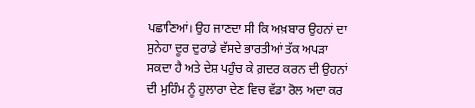ਪਛਾਣਿਆਂ। ਉਹ ਜਾਣਦਾ ਸੀ ਕਿ ਅਖ਼ਬਾਰ ਉਹਨਾਂ ਦਾ ਸੁਨੇਹਾ ਦੂਰ ਦੁਰਾਡੇ ਵੱਸਦੇ ਭਾਰਤੀਆਂ ਤੱਕ ਅਪੜਾ ਸਕਦਾ ਹੈ ਅਤੇ ਦੇਸ਼ ਪਹੁੰਚ ਕੇ ਗ਼ਦਰ ਕਰਨ ਦੀ ਉਹਨਾਂ ਦੀ ਮੁਹਿੰਮ ਨੂੰ ਹੁਲਾਰਾ ਦੇਣ ਵਿਚ ਵੱਡਾ ਰੋਲ ਅਦਾ ਕਰ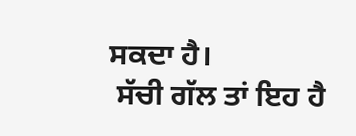ਸਕਦਾ ਹੈ।
 ਸੱਚੀ ਗੱਲ ਤਾਂ ਇਹ ਹੈ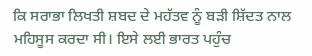ਕਿ ਸਰਾਭਾ ਲਿਖਤੀ ਸ਼ਬਦ ਦੇ ਮਹੱਤਵ ਨੂੰ ਬੜੀ ਸ਼ਿੱਦਤ ਨਾਲ ਮਹਿਸੂਸ ਕਰਦਾ ਸੀ। ਇਸੇ ਲਈ ਭਾਰਤ ਪਹੁੰਚ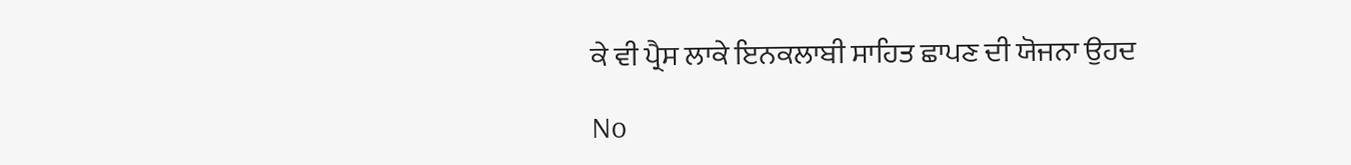ਕੇ ਵੀ ਪ੍ਰੈਸ ਲਾਕੇ ਇਨਕਲਾਬੀ ਸਾਹਿਤ ਛਾਪਣ ਦੀ ਯੋਜਨਾ ਉਹਦ

No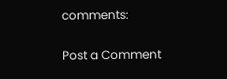comments:

Post a Comment